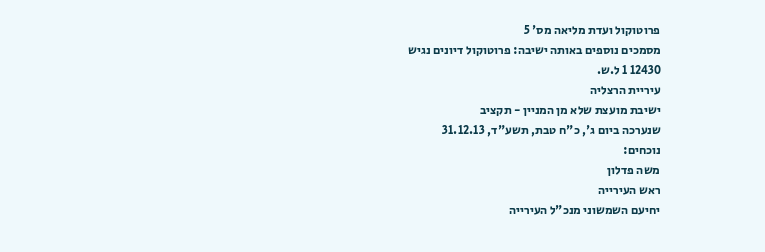פרוטוקול ועדת מליאה מס' 5
מסמכים נוספים באותה ישיבה: פרוטוקול דיונים נגיש
12430 1 ל.ש.
עיריית הרצליה
ישיבת מועצת שלא מן המניין - תקציב
שנערכה ביום ג', כ"ח טבת, תשע"ד, 31.12.13
נוכחים:
משה פדלון
ראש העירייה
יחיעם השמשוני מנכ"ל העירייה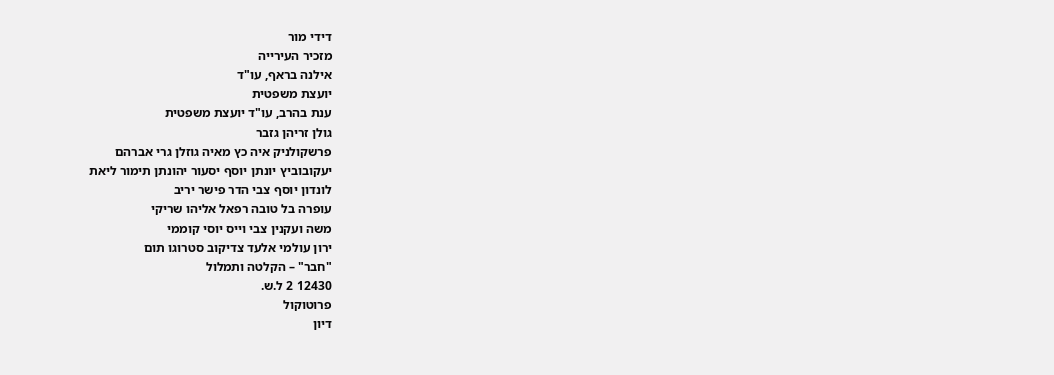דידי מור
מזכיר העירייה
אילנה בראף, עו"ד
יועצת משפטית
ענת בהרב, עו"ד יועצת משפטית
גולן זריהן גזבר
פרשקולניק איה כץ מאיה גוזלן גרי אברהם
יעקובוביץ יונתן יוסף יסעור יהונתן תימור ליאת
לונדון יוסף צבי הדר פישר יריב
עופרה בל טובה רפאל אליהו שריקי
משה ועקנין צבי וייס יוסי קוממי
ירון עולמי אלעד צדיקוב סטרוגו תום
"חבר" – הקלטה ותמלול
12430 2 ל.ש.
פרוטוקול
דיון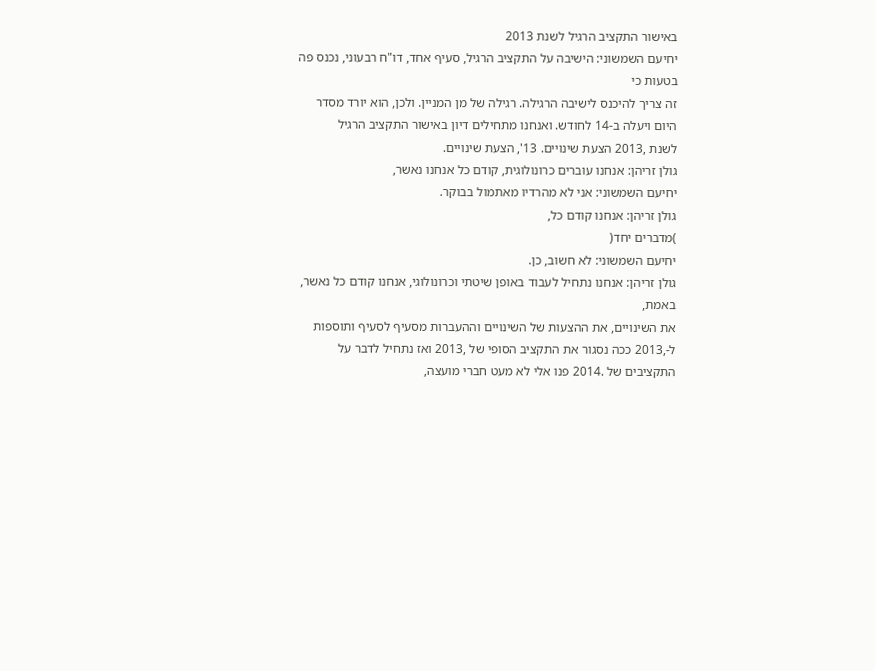באישור התקציב הרגיל לשנת 2013
יחיעם השמשוני: הישיבה על התקציב הרגיל, סעיף אחד, דו"ח רבעוני, נכנס פה בטעות כי
זה צריך להיכנס לישיבה הרגילה. רגילה של מן המניין. ולכן, הוא יורד מסדר
היום ויעלה ב-14 לחודש. ואנחנו מתחילים דיון באישור התקציב הרגיל
לשנת ,2013 הצעת שינויים. 13', הצעת שינויים.
גולן זריהן: אנחנו עוברים כרונולוגית, קודם כל אנחנו נאשר,
יחיעם השמשוני: אני לא מהרדיו מאתמול בבוקר.
גולן זריהן: אנחנו קודם כל,
)מדברים יחד(
יחיעם השמשוני: לא חשוב, כן.
גולן זריהן: אנחנו נתחיל לעבוד באופן שיטתי וכרונולוגי, אנחנו קודם כל נאשר, באמת,
את השינויים, את ההצעות של השינויים וההעברות מסעיף לסעיף ותוספות
ל-,2013 ככה נסגור את התקציב הסופי של ,2013 ואז נתחיל לדבר על
התקציבים של .2014 פנו אלי לא מעט חברי מועצה,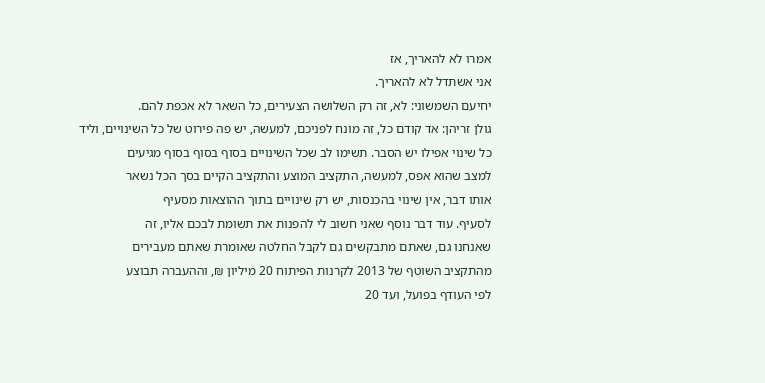אמרו לא להאריך, אז
אני אשתדל לא להאריך.
יחיעם השמשוני: לא, זה רק השלושה הצעירים, כל השאר לא אכפת להם.
גולן זריהן: אד קודם כל, זה מונח לפניכם, למעשה, יש פה פירוט של כל השינויים, וליד
כל שינוי אפילו יש הסבר. תשימו לב שכל השינויים בסוף בסוף בסוף מגיעים
למצב שהוא אפס, למעשה, התקציב המוצע והתקציב הקיים בסך הכל נשאר
אותו דבר, אין שינוי בהכנסות, יש רק שינויים בתוך ההוצאות מסעיף
לסעיף. עוד דבר נוסף שאני חשוב לי להפנות את תשומת לבכם אליו, זה
שאנחנו גם, שאתם מתבקשים גם לקבל החלטה שאומרת שאתם מעבירים
מהתקציב השוטף של 2013 לקרנות הפיתוח 20 מיליון ₪, וההעברה תבוצע
לפי העודף בפועל, ועד 20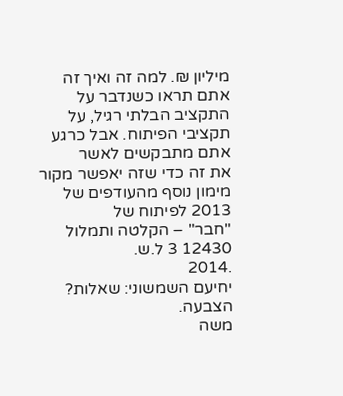מיליון ₪. למה זה ואיך זה אתם תראו כשנדבר על
התקציב הבלתי רגיל, על תקציבי הפיתוח. אבל כרגע אתם מתבקשים לאשר
את זה כדי שזה יאפשר מקור מימון נוסף מהעודפים של 2013 לפיתוח של
"חבר" – הקלטה ותמלול
12430 3 ל.ש.
.2014
יחיעם השמשוני: שאלות? הצבעה.
משה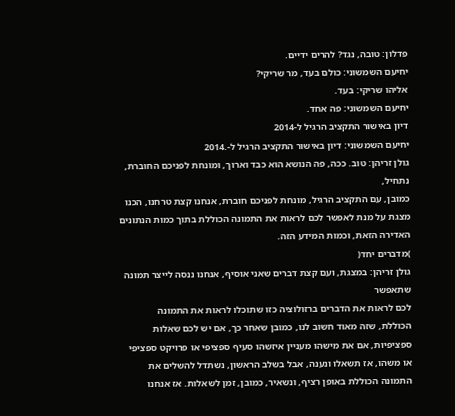פדלון: טובה, נגד? להרים ידיים.
יחיעם השמשוני: כולם בעד, מר שריקי?
אליהו שריקי: בעד.
יחיעם השמשוני: פה אחד.
דיון באישור התקציב הרגיל ל-2014
יחיעם השמשוני: דיון באישור התקציב הרגיל ל-.2014
גולן זריהן: טוב. ככה, פה הנושא הוא כבד וארוך, ומונחת לפניכם החוברת, נתחיל,
כמובן, עם התקציב הרגיל, מונחת לפניכם חוברת, אנחנו קצת טרחנו, הכנו
מצגת על מנת לאפשר לכם לראות את התמונה הכוללת בתוך כמות הנתונים
האדירה הזאת, וכמות המידע הזה.
)מדברים יחד(
גולן זריהן: במצגת, ועם קצת דברים שאני אוסיף, אנחנו ננסה לייצר תמונה שתאפשר
לכם לראות את הדברים ברזולוציה כזו שתוכלו לראות את התמונה
הכוללת, שזה מאוד חשוב לנו, כמובן שאחר כך, אם יש לכם שאלות
ספציפיות, אם את מישהו מעניין איזשהו סעיף ספציפי או פרויקט ספציפי
או משהו, אז תשאלו ונענה, אבל בשלב הראשון, נשתדל להשלים את
התמונה הכוללת באופן רציף, ונשאיר, כמובן, זמן לשאלות. אז אנחנו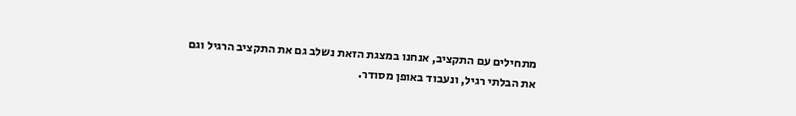מתחילים עם התקציב, אנחנו במצגת הזאת נשלב גם את התקציב הרגיל וגם
את הבלתי רגיל, ונעבוד באופן מסודר.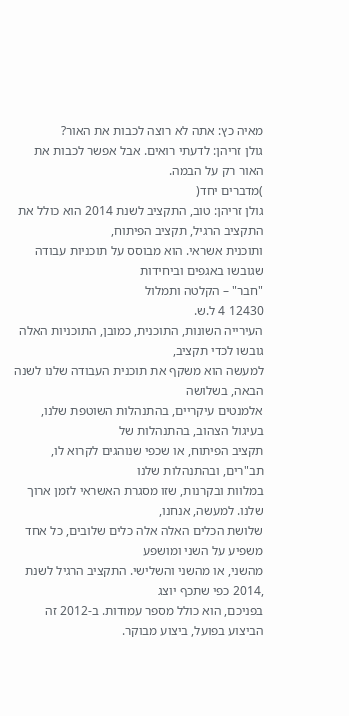מאיה כץ: אתה לא רוצה לכבות את האור?
גולן זריהן: לדעתי רואים. אבל אפשר לכבות את האור רק על הבמה.
)מדברים יחד(
גולן זריהן: טוב, התקציב לשנת 2014 הוא כולל את התקציב הרגיל, תקציב הפיתוח,
ותוכנית אשראי. הוא מבוסס על תוכניות עבודה שגובשו באגפים וביחידות
"חבר" – הקלטה ותמלול
12430 4 ל.ש.
העירייה השונות, התוכנית, כמובן, התוכניות האלה גובשו לכדי תקציב,
למעשה הוא משקף את תוכנית העבודה שלנו לשנה הבאה, בשלושה
אלמנטים עיקריים, בהתנהלות השוטפת שלנו, בעיגול הצהוב, בהתנהלות של
תקציב הפיתוח, או שכפי שנוהגים לקרוא לו, תב"רים, ובהתנהלות שלנו
במלוות ובקרנות, שזו מסגרת האשראי לזמן ארוך שלנו. למעשה, אנחנו,
שלושת הכלים האלה אלה כלים שלובים, כל אחד משפיע על השני ומושפע
מהשני, או מהשני והשלישי. התקציב הרגיל לשנת ,2014 כפי שתכף יוצג
בפניכם, הוא כולל מספר עמודות. ב-2012 זה הביצוע בפועל, ביצוע מבוקר.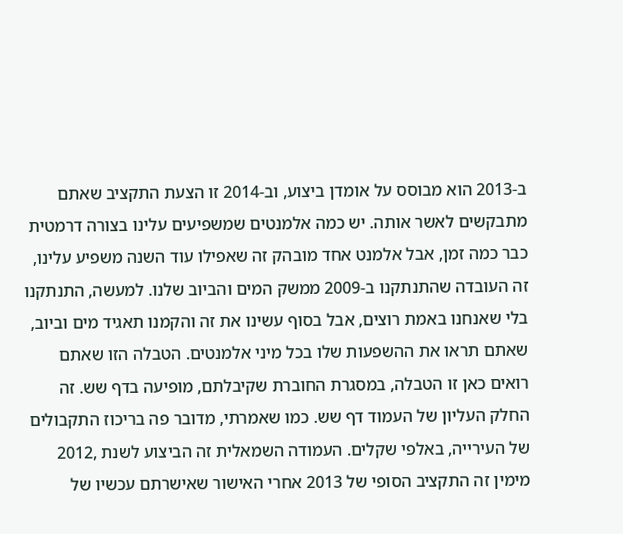ב-2013 הוא מבוסס על אומדן ביצוע, וב-2014 זו הצעת התקציב שאתם
מתבקשים לאשר אותה. יש כמה אלמנטים שמשפיעים עלינו בצורה דרמטית
כבר כמה זמן, אבל אלמנט אחד מובהק זה שאפילו עוד השנה משפיע עלינו,
זה העובדה שהתנתקנו ב-2009 ממשק המים והביוב שלנו. למעשה, התנתקנו
בלי שאנחנו באמת רוצים, אבל בסוף עשינו את זה והקמנו תאגיד מים וביוב,
שאתם תראו את ההשפעות שלו בכל מיני אלמנטים. הטבלה הזו שאתם
רואים כאן זו הטבלה, במסגרת החוברת שקיבלתם, מופיעה בדף שש. זה
החלק העליון של העמוד דף שש. כמו שאמרתי, מדובר פה בריכוז התקבולים
של העירייה, באלפי שקלים. העמודה השמאלית זה הביצוע לשנת ,2012
מימין זה התקציב הסופי של 2013 אחרי האישור שאישרתם עכשיו של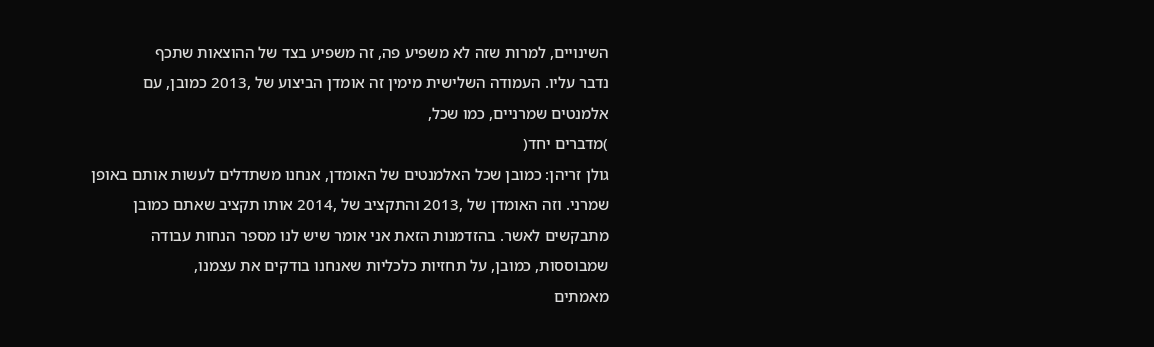השינויים, למרות שזה לא משפיע פה, זה משפיע בצד של ההוצאות שתכף
נדבר עליו. העמודה השלישית מימין זה אומדן הביצוע של ,2013 כמובן, עם
אלמנטים שמרניים, כמו שכל,
)מדברים יחד(
גולן זריהן: כמובן שכל האלמנטים של האומדן, אנחנו משתדלים לעשות אותם באופן
שמרני. וזה האומדן של ,2013 והתקציב של ,2014 אותו תקציב שאתם כמובן
מתבקשים לאשר. בהזדמנות הזאת אני אומר שיש לנו מספר הנחות עבודה
שמבוססות, כמובן, על תחזיות כלכליות שאנחנו בודקים את עצמנו,
מאמתים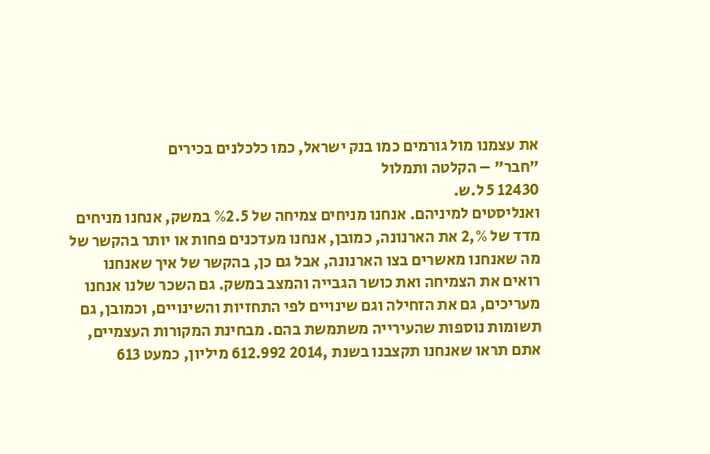את עצמנו מול גורמים כמו בנק ישראל, כמו כלכלנים בכירים
"חבר" – הקלטה ותמלול
12430 5 ל.ש.
ואנליסטים למיניהם. אנחנו מניחים צמיחה של %2.5 במשק, אנחנו מניחים
מדד של %,2 את הארנונה, כמובן, אנחנו מעדכנים פחות או יותר בהקשר של
מה שאנחנו מאשרים בצו הארנונה, אבל גם כן, בהקשר של איך שאנחנו
רואים את הצמיחה ואת כושר הגבייה והמצב במשק. גם השכר שלנו אנחנו
מעריכים, גם את הזחילה וגם שינויים לפי התחזיות והשינויים, וכמובן, גם
תשומות נוספות שהעירייה משתמשת בהם. מבחינת המקורות העצמיים,
אתם תראו שאנחנו תקצבנו בשנת ,2014 612.992 מיליון, כמעט 613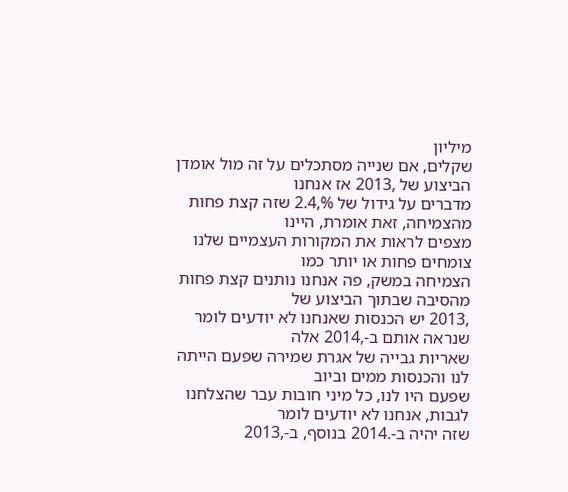מיליון
שקלים, אם שנייה מסתכלים על זה מול אומדן הביצוע של ,2013 אז אנחנו
מדברים על גידול של %,2.4 שזה קצת פחות מהצמיחה, זאת אומרת, היינו
מצפים לראות את המקורות העצמיים שלנו צומחים פחות או יותר כמו
הצמיחה במשק, פה אנחנו נותנים קצת פחות מהסיבה שבתוך הביצוע של
,2013 יש הכנסות שאנחנו לא יודעים לומר שנראה אותם ב-,2014 אלה
שאריות גבייה של אגרת שמירה שפעם הייתה לנו והכנסות ממים וביוב
שפעם היו לנו, כל מיני חובות עבר שהצלחנו לגבות, אנחנו לא יודעים לומר
שזה יהיה ב-.2014 בנוסף, ב-,2013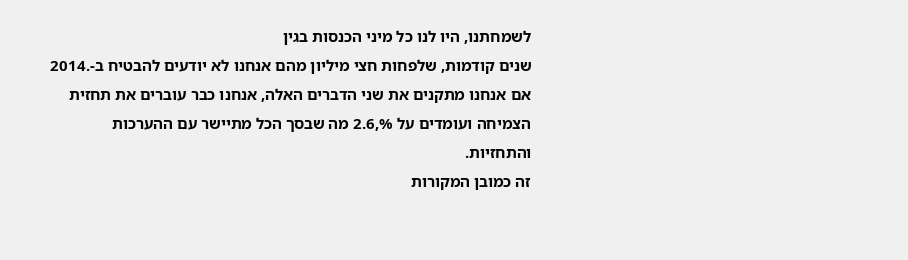לשמחתנו, היו לנו כל מיני הכנסות בגין
שנים קודמות, שלפחות חצי מיליון מהם אנחנו לא יודעים להבטיח ב-.2014
אם אנחנו מתקנים את שני הדברים האלה, אנחנו כבר עוברים את תחזית
הצמיחה ועומדים על %,2.6 מה שבסך הכל מתיישר עם ההערכות והתחזיות.
זה כמובן המקורות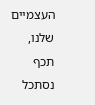העצמיים שלנו, תכף נסתכל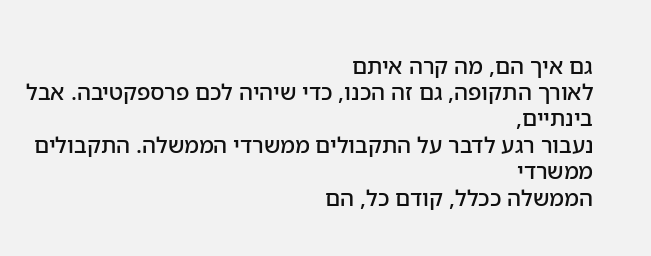גם איך הם, מה קרה איתם
לאורך התקופה, גם זה הכנו, כדי שיהיה לכם פרספקטיבה. אבל בינתיים,
נעבור רגע לדבר על התקבולים ממשרדי הממשלה. התקבולים ממשרדי
הממשלה ככלל, קודם כל, הם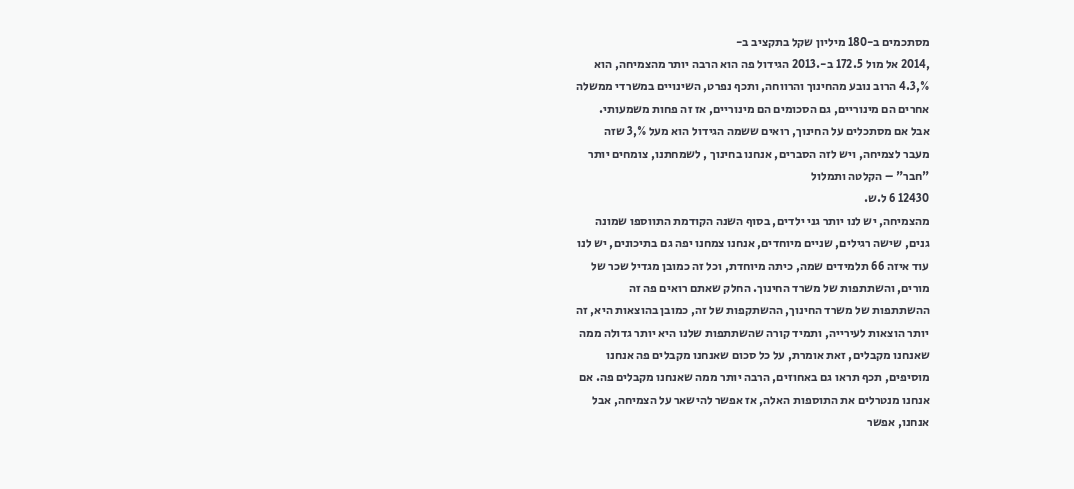מסתכמים ב-180 מיליון שקל בתקציב ב-
,2014 אל מול 172.5 ב-.2013 הגידול פה הוא הרבה יותר מהצמיחה, הוא
%,4.3 הרוב נובע מהחינוך והרווחה, ותכף נפרט, השינויים במשרדי ממשלה
אחרים הם מינוריים, גם הסכומים הם מינוריים, אז זה פחות משמעותי.
אבל אם מסתכלים על החינוך, רואים ששמה הגידול הוא מעל %,3 שזה
מעבר לצמיחה, ויש לזה הסברים, אנחנו בחינוך , לשמחתנו, צומחים יותר
"חבר" – הקלטה ותמלול
12430 6 ל.ש.
מהצמיחה, יש לנו יותר גני ילדים, בסוף השנה הקודמת התווספו שמונה
גנים, שישה רגילים, שניים מיוחדים, אנחנו צמחנו יפה גם בתיכונים, יש לנו
עוד איזה 66 תלמידים שמה, כיתה מיוחדת, וכל זה כמובן מגדיל שכר של
מורים, והשתתפות של משרד החינוך. החלק שאתם רואים פה זה
ההשתתפות של משרד החינוך, ההשתקפות של זה, כמובן בהוצאות היא, זה
יותר הוצאות לעירייה, ותמיד קורה שהשתתפות שלנו היא יותר גדולה ממה
שאנחנו מקבלים, זאת אומרת, על כל סכום שאנחנו מקבלים פה אנחנו
מוסיפים, תכף תראו גם באחוזים, הרבה יותר ממה שאנחנו מקבלים פה. אם
אנחנו מנטרלים את התוספות האלה, אז אפשר להישאר על הצמיחה, אבל
אנחנו, אפשר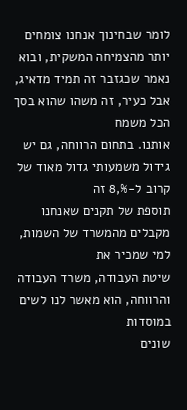לומר שבחינוך אנחנו צומחים יותר מהצמיחה המשקית, ובוא
נאמר שכגזבר זה תמיד מדאיג, אבל כעיר, זה משהו שהוא בסך הכל משמח
אותנו. בתחום הרווחה, גם יש גידול משמעותי גדול מאוד של קרוב ל-%,8 זה
תוספת של תקנים שאנחנו מקבלים מהמשרד של השמות, למי שמכיר את
שיטת העבודה, משרד העבודה והרווחה, הוא מאשר לנו לשים במוסדות
שונים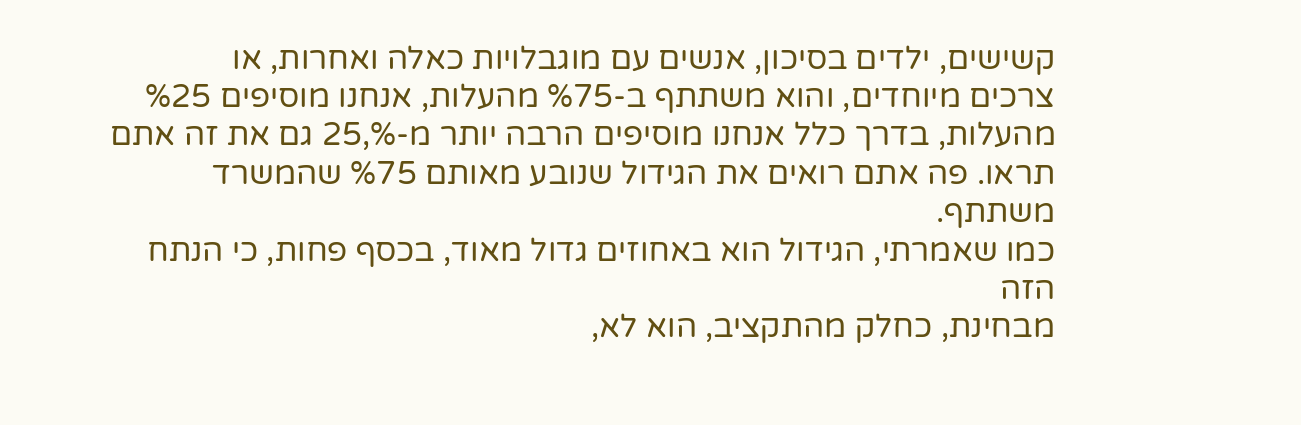קשישים, ילדים בסיכון, אנשים עם מוגבלויות כאלה ואחרות, או
צרכים מיוחדים, והוא משתתף ב-%75 מהעלות, אנחנו מוסיפים %25
מהעלות, בדרך כלל אנחנו מוסיפים הרבה יותר מ-%,25 גם את זה אתם
תראו. פה אתם רואים את הגידול שנובע מאותם %75 שהמשרד משתתף.
כמו שאמרתי, הגידול הוא באחוזים גדול מאוד, בכסף פחות, כי הנתח הזה
מבחינת, כחלק מהתקציב, הוא לא,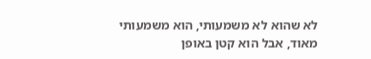לא שהוא לא משמעותי, הוא משמעותי
מאוד, אבל הוא קטן באופן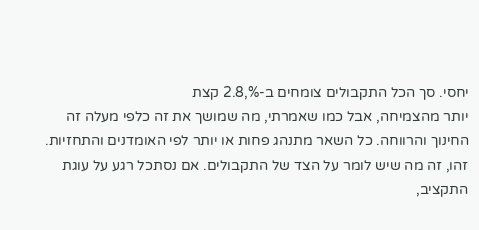יחסי. סך הכל התקבולים צומחים ב-%,2.8 קצת
יותר מהצמיחה, אבל כמו שאמרתי, מה שמושך את זה כלפי מעלה זה
החינוך והרווחה. כל השאר מתנהג פחות או יותר לפי האומדנים והתחזיות.
זהו, זה מה שיש לומר על הצד של התקבולים. אם נסתכל רגע על עוגת
התקציב,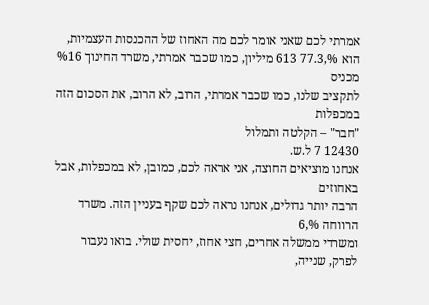אמרתי לכם שאני אומר לכם מה האחוז של ההכנסות העצמיות,
הוא %,77.3 613 מיליון, כמו שכבר אמרתי, משרד החינוך %16 מכניס
לתקציב שלנו, כמו שכבר אמרתי, הרוב, לא הרוב, את הסכום הזה במכפלות
"חבר" – הקלטה ותמלול
12430 7 ל.ש.
אנחנו מוציאים החוצה, אני אראה לכם, כמובן, לא במכפלות, אבל באחוזים
הרבה יותר גדולים, אנחנו נראה לכם שקף בעניין הזה. משרד הרווחה %,6
ומשרדי ממשלה אחרים, חצי אחוז, יחסית שולי. בואו נעבור לפרק, שנייה,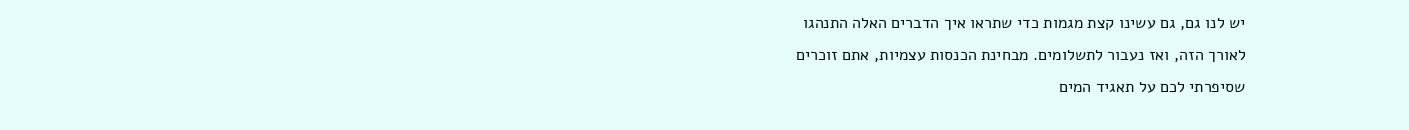יש לנו גם, גם עשינו קצת מגמות כדי שתראו איך הדברים האלה התנהגו
לאורך הזה, ואז נעבור לתשלומים. מבחינת הכנסות עצמיות, אתם זוכרים
שסיפרתי לכם על תאגיד המים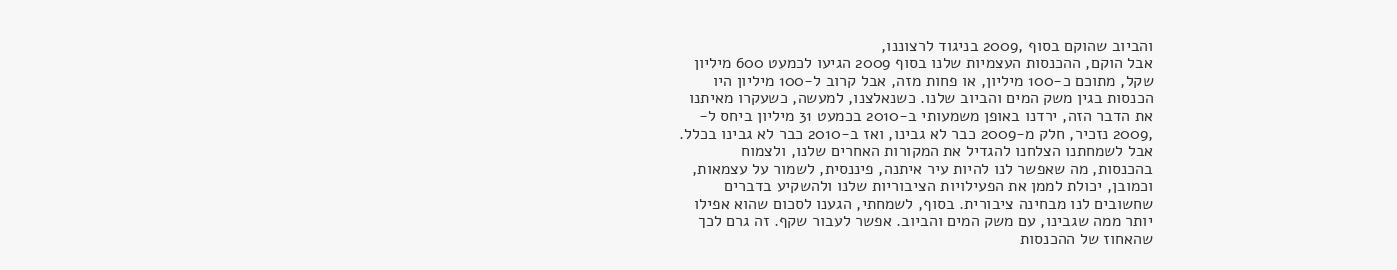והביוב שהוקם בסוף ,2009 בניגוד לרצוננו,
אבל הוקם, ההכנסות העצמיות שלנו בסוף 2009 הגיעו לכמעט 600 מיליון
שקל, מתוכם כ-100 מיליון, או פחות מזה, אבל קרוב ל-100 מיליון היו
הכנסות בגין משק המים והביוב שלנו. כשנאלצנו, למעשה, כשעקרו מאיתנו
את הדבר הזה, ירדנו באופן משמעותי ב-2010 בכמעט 31 מיליון ביחס ל-
,2009 נזכיר, חלק מ-2009 כבר לא גבינו, ואז ב-2010 כבר לא גבינו בכלל.
אבל לשמחתנו הצלחנו להגדיל את המקורות האחרים שלנו, ולצמוח
בהכנסות, מה שאפשר לנו להיות עיר איתנה, פיננסית, לשמור על עצמאות,
וכמובן, יכולת לממן את הפעילויות הציבוריות שלנו ולהשקיע בדברים
שחשובים לנו מבחינה ציבורית. בסוף, לשמחתי, הגענו לסכום שהוא אפילו
יותר ממה שגבינו, עם משק המים והביוב. אפשר לעבור שקף. זה גרם לכך
שהאחוז של ההכנסות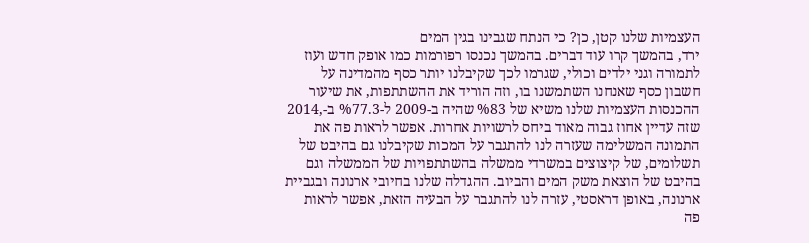העצמיות שלנו קטן, כן? כי הנתח שגבינו בגין המים
ירד, בהמשך קרו עוד דברים. בהמשך נכנסו רפורמות כמו אופק חדש ועוז
לתמורה וגני ילדים וכולי, שגרמו לכך שקיבלנו יותר כסף מהמדינה על
חשבון כסף שאנחנו השתמשנו בו, וזה הוריד את ההשתתפות, את שיעור
ההכנסות העצמיות שלנו משיא של %83 שהיה ב-2009 ל-%77.3 ב-,2014
שזה עדיין אחוז גבוה מאוד ביחס לרשויות אחרות. אפשר לראות פה את
התמונה המשלימה שעזרה לנו להתגבר על המכות שקיבלנו גם בהיבט של
תשלומים, של קיצוצים במשרדי ממשלה בהשתתפויות של הממשלה וגם
בהיבט של הוצאת משק המים והביוב. ההגדלה שלנו בחיובי ארנונה ובגביית
ארנונה, באופן דראסטי, עזרה לנו להתגבר על הבעיה הזאת, אפשר לראות
פה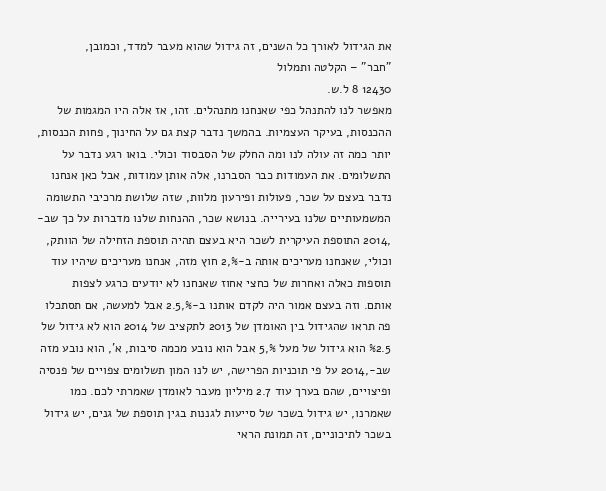את הגידול לאורך כל השנים, זה גידול שהוא מעבר למדד, וכמובן,
"חבר" – הקלטה ותמלול
12430 8 ל.ש.
מאפשר לנו להתנהל כפי שאנחנו מתנהלים. זהו, אז אלה היו המגמות של
ההכנסות, בעיקר העצמיות. בהמשך נדבר קצת גם על החינוך, פחות הכנסות,
יותר כמה זה עולה לנו ומה החלק של הסבסוד וכולי. בואו רגע נדבר על
התשלומים. את העמודות כבר הסברנו, אלה אותן עמודות, אבל כאן אנחנו
נדבר בעצם על שכר, פעולות ופירעון מלוות, שזה שלושת מרכיבי התשומה
המשמעותיים שלנו בעירייה. בנושא שכר, ההנחות שלנו מדברות על כך שב-
,2014 התוספת העיקרית לשכר היא בעצם תהיה תוספת הזחילה של הוותק,
וכולי, שאנחנו מעריכים אותה ב-%,2 חוץ מזה, אנחנו מעריכים שיהיו עוד
תוספות כאלה ואחרות של כחצי אחוז שאנחנו לא יודעים כרגע לצפות
אותם. וזה בעצם אמור היה לקדם אותנו ב-%,2.5 אבל למעשה, אם תסתכלו
פה תראו שהגידול בין האומדן של 2013 לתקציב של 2014 הוא לא גידול של
%2.5 הוא גידול של מעל %,5 אבל הוא נובע מכמה סיבות, א', הוא נובע מזה
שב-,2014 על פי תוכניות הפרישה, יש לנו המון תשלומים צפויים של פנסיה
ופיצויים, שהם בערך עוד 2.7 מיליון מעבר לאומדן שאמרתי לכם. כמו
שאמרנו, יש גידול בשכר של סייעות לגננות בגין תוספת של גנים, יש גידול
בשכר לתיכוניים, זה תמונת הראי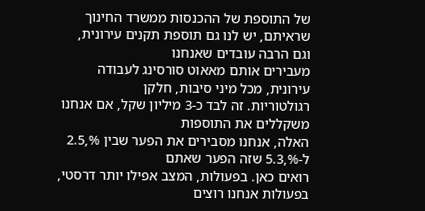של התוספת של ההכנסות ממשרד החינוך
שראיתם, יש לנו גם תוספת תקנים עירונית, וגם הרבה עובדים שאנחנו
מעבירים אותם מאאוט סורסינג לעבודה עירונית, מכל מיני סיבות, חלקן
רגולטוריות. זה לבד כ-3 מיליון שקל, אם אנחנו משקללים את התוספות
האלה, אנחנו מסבירים את הפער שבין %,2.5 ל-%,5.3 שזה הפער שאתם
רואים כאן. בפעולות, המצב אפילו יותר דרסטי, בפעולות אנחנו רוצים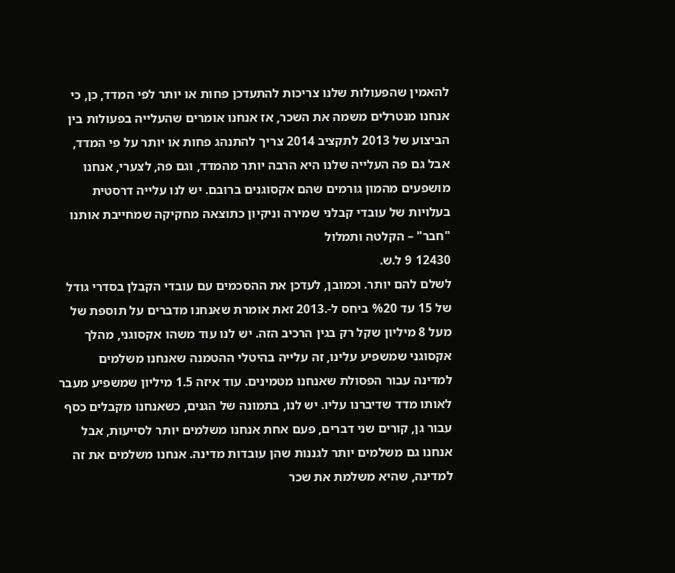להאמין שהפעולות שלנו צריכות להתעדכן פחות או יותר לפי המדד, כן, כי
אנחנו מנטרלים משמה את השכר, אז אנחנו אומרים שהעלייה בפעולות בין
הביצוע של 2013 לתקציב 2014 צריך להתנהג פחות או יותר על פי המדד,
אבל גם פה העלייה שלנו היא הרבה יותר מהמדד, וגם פה, לצערי, אנחנו
מושפעים מהמון גורמים שהם אקסוגנים ברובם. יש לנו עלייה דרסטית
בעלויות של עובדי קבלני שמירה וניקיון כתוצאה מחקיקה שמחייבת אותנו
"חבר" – הקלטה ותמלול
12430 9 ל.ש.
לשלם להם יותר. וכמובן, לעדכן את ההסכמים עם עובדי הקבלן בסדרי גודל
של 15 עד %20 ביחס ל-.2013 זאת אומרת שאנחנו מדברים על תוספת של
מעל 8 מיליון שקל רק בגין הרכיב הזה. יש לנו עוד משהו אקסוגני, מהלך
אקסוגני שמשפיע עלינו, זה עלייה בהיטלי ההטמנה שאנחנו משלמים
למדינה עבור הפסולת שאנחנו מטמינים. עוד איזה 1.5 מיליון שמשפיע מעבר
לאותו מדד שדיברנו עליו. יש לנו, בתמונה של הגנים, כשאנחנו מקבלים כסף
עבור גן, קורים שני דברים, פעם אחת אנחנו משלמים יותר לסייעות, אבל
אנחנו גם משלמים יותר לגננות שהן עובדות מדינה. אנחנו משלמים את זה
למדינה, שהיא משלמת את שכר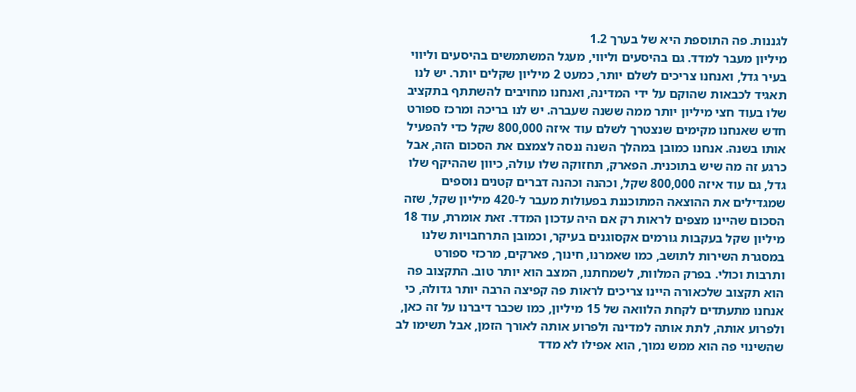לגננות. פה התוספת היא של בערך 1.2
מיליון מעבר למדד. גם בהיסעים וליווי, מעגל המשתמשים בהיסעים וליווי
בעיר גדל, ואנחנו צריכים לשלם יותר, כמעט 2 מיליון שקלים יותר. יש לנו
תאגיד לכבאות שהוקם על ידי המדינה, ואנחנו מחויבים להשתתף בתקציב
שלו בעוד חצי מיליון יותר ממה ששנה שעברה. יש לנו בריכה ומרכז ספורט
חדש שאנחנו מקימים שנצטרך לשלם עוד איזה 800,000 שקל כדי להפעיל
אותו בשנה. אנחנו כמובן במהלך השנה ננסה לצמצם את הסכום הזה, אבל
כרגע זה מה שיש בתוכנית. הפארק, תחזוקה שלו עולה, כיוון שההיקף שלו
גדל, גם עוד איזה 800,000 שקל, וכהנה וכהנה דברים קטנים נוספים
שמגדילים את ההוצאה המתוכננת בפעולות מעבר ל-420 מיליון שקל, שזה
הסכום שהיינו מצפים לראות רק אם היה עדכון המדד. זאת אומרת, עוד 18
מיליון שקל בעקבות גורמים אקסוגנים בעיקר, וכמובן התרחבויות שלנו
במסגרת השירות לתושב, כמו שאמרנו, חינוך, פארקים, מרכזי ספורט
ותרבות וכולי. בפרק המלוות, לשמחתנו, המצב הוא יותר טוב. התקצוב פה
הוא תקצוב שלכאורה היינו צריכים לראות פה קפיצה הרבה יותר גדולה, כי
אנחנו מתעתדים לקחת הלוואה של 15 מיליון, כמו שכבר דיברנו על זה כאן,
ולפרוע אותה, לתת אותה למדינה ולפרוע אותה לאורך הזמן, אבל תשימו לב
שהשינוי פה הוא ממש נמוך, הוא אפילו לא מדד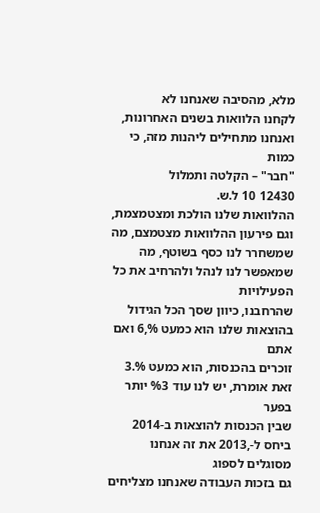מלא, מהסיבה שאנחנו לא
לקחנו הלוואות בשנים האחרונות, ואנחנו מתחילים ליהנות מזה, כי כמות
"חבר" – הקלטה ותמלול
12430 10 ל.ש.
ההלוואות שלנו הולכת ומצטמצמת, וגם פירעון ההלוואות מצטמצם, מה
שמשחרר לנו כסף בשוטף, מה שמאפשר לנו לנהל ולהרחיב את כל הפעילויות
שהרחבנו, כיוון שסך הכל הגידול בהוצאות שלנו הוא כמעט %,6 ואם אתם
זוכרים בהכנסות, הוא כמעט %.3 זאת אומרת, יש לנו עוד %3 יותר בפער
שבין הכנסות להוצאות ב-2014 ביחס ל-,2013 את זה אנחנו מסוגלים לספוג
גם בזכות העבודה שאנחנו מצליחים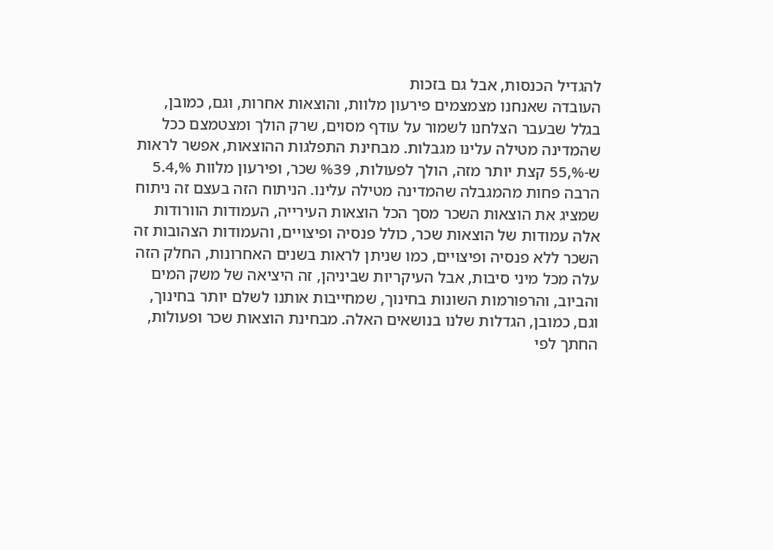להגדיל הכנסות, אבל גם בזכות
העובדה שאנחנו מצמצמים פירעון מלוות, והוצאות אחרות, וגם, כמובן,
בגלל שבעבר הצלחנו לשמור על עודף מסוים, שרק הולך ומצטמצם ככל
שהמדינה מטילה עלינו מגבלות. מבחינת התפלגות ההוצאות, אפשר לראות
ש-%,55 קצת יותר מזה, הולך לפעולות, %39 שכר, ופירעון מלוות %,5.4
הרבה פחות מהמגבלה שהמדינה מטילה עלינו. הניתוח הזה בעצם זה ניתוח
שמציג את הוצאות השכר מסך הכל הוצאות העירייה, העמודות הוורודות
אלה עמודות של הוצאות שכר, כולל פנסיה ופיצויים, והעמודות הצהובות זה
השכר ללא פנסיה ופיצויים, כמו שניתן לראות בשנים האחרונות, החלק הזה
עלה מכל מיני סיבות, אבל העיקריות שביניהן, זה היציאה של משק המים
והביוב, והרפורמות השונות בחינוך, שמחייבות אותנו לשלם יותר בחינוך,
וגם, כמובן, הגדלות שלנו בנושאים האלה. מבחינת הוצאות שכר ופעולות,
החתך לפי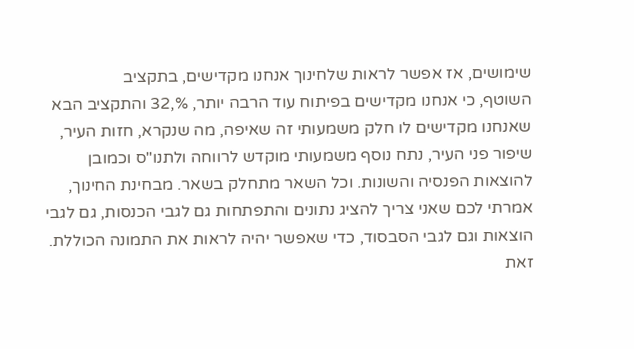שימושים, אז אפשר לראות שלחינוך אנחנו מקדישים, בתקציב
השוטף, כי אנחנו מקדישים בפיתוח עוד הרבה יותר, %,32 והתקציב הבא
שאנחנו מקדישים לו חלק משמעותי זה שאיפה, מה שנקרא, חזות העיר,
שיפור פני העיר, נתח נוסף משמעותי מוקדש לרווחה ולתנו"ס וכמובן
להוצאות הפנסיה והשונות. וכל השאר מתחלק בשאר. מבחינת החינוך,
אמרתי לכם שאני צריך להציג נתונים והתפתחות גם לגבי הכנסות, גם לגבי
הוצאות וגם לגבי הסבסוד, כדי שאפשר יהיה לראות את התמונה הכוללת.
זאת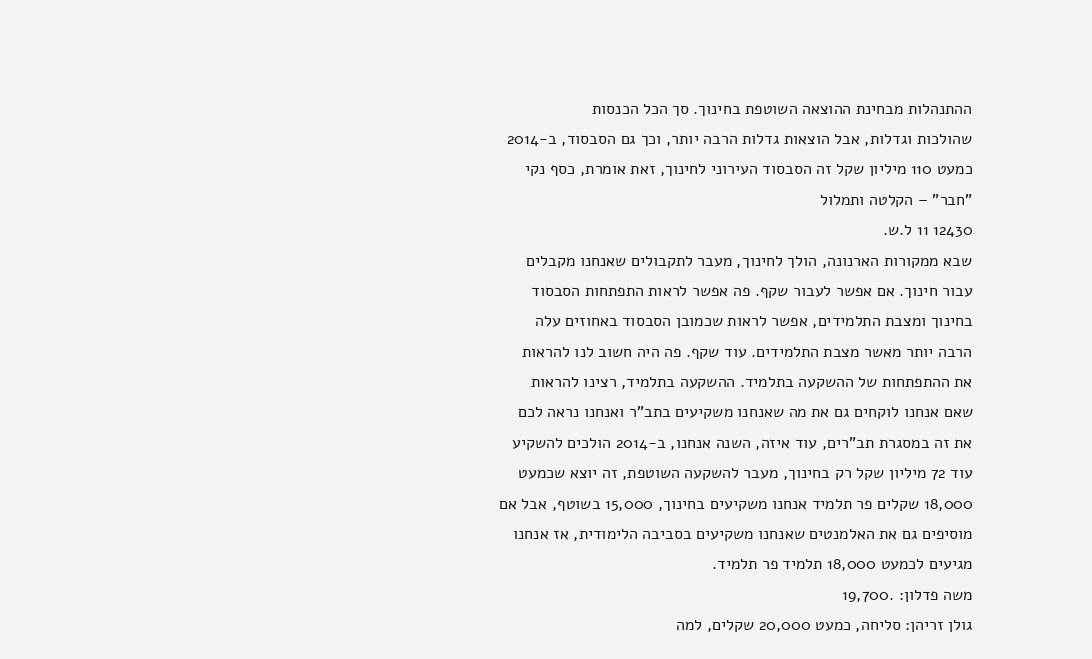ההתנהלות מבחינת ההוצאה השוטפת בחינוך. סך הכל הכנסות
שהולכות וגדלות, אבל הוצאות גדלות הרבה יותר, וכך גם הסבסוד, ב-2014
כמעט 110 מיליון שקל זה הסבסוד העירוני לחינוך, זאת אומרת, כסף נקי
"חבר" – הקלטה ותמלול
12430 11 ל.ש.
שבא ממקורות הארנונה, הולך לחינוך, מעבר לתקבולים שאנחנו מקבלים
עבור חינוך. אם אפשר לעבור שקף. פה אפשר לראות התפתחות הסבסוד
בחינוך ומצבת התלמידים, אפשר לראות שכמובן הסבסוד באחוזים עלה
הרבה יותר מאשר מצבת התלמידים. עוד שקף. פה היה חשוב לנו להראות
את ההתפתחות של ההשקעה בתלמיד. ההשקעה בתלמיד, רצינו להראות
שאם אנחנו לוקחים גם את מה שאנחנו משקיעים בתב"ר ואנחנו נראה לכם
את זה במסגרת תב"רים, עוד איזה, השנה אנחנו, ב-2014 הולכים להשקיע
עוד 72 מיליון שקל רק בחינוך, מעבר להשקעה השוטפת, זה יוצא שכמעט
18,000 שקלים פר תלמיד אנחנו משקיעים בחינוך, 15,000 בשוטף, אבל אם
מוסיפים גם את האלמנטים שאנחנו משקיעים בסביבה הלימודית, אז אנחנו
מגיעים לכמעט 18,000 תלמיד פר תלמיד.
משה פדלון: .19,700
גולן זריהן: סליחה, כמעט 20,000 שקלים, למה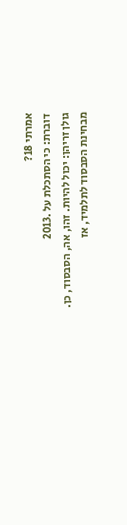אמרתי 18?
דוברת: כי הסתכלת על .2013
גולן זריהן: יכול להיות. זהו, אה, הסבסוד, כן. מבחינת הסבסוד לתלמיד, אז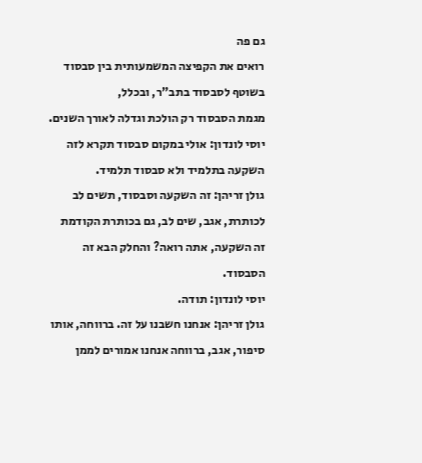גם פה
רואים את הקפיצה המשמעותית בין סבסוד בשוטף לסבסוד בתב"ר, ובכלל,
מגמת הסבסוד רק הולכת וגדלה לאורך השנים.
יוסי לונדון: אולי במקום סבסוד תקרא לזה השקעה בתלמיד ולא סבסוד תלמיד.
גולן זריהן: זה השקעה וסבסוד, תשים לב לכותרת, אגב, שים לב, גם בכותרת הקודמת
זה השקעה, אתה רואה? והחלק הבא זה הסבסוד.
יוסי לונדון: תודה.
גולן זריהן: אנחנו חשבנו על זה. ברווחה, אותו סיפור, אגב, ברווחה אנחנו אמורים לממן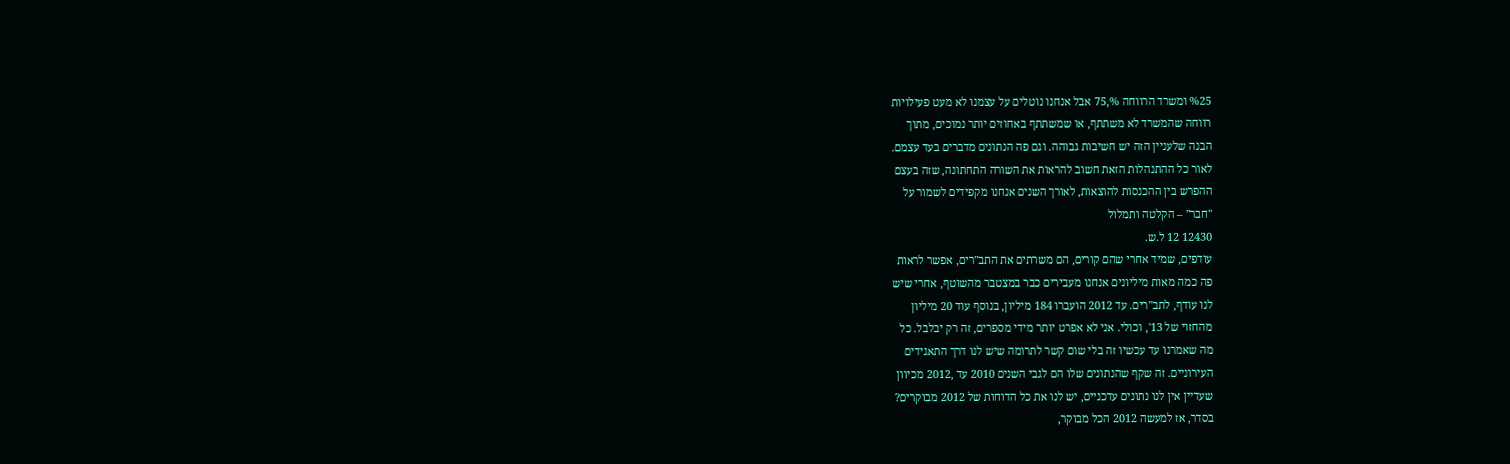%25 ומשרד הרווחה %,75 אבל אנחנו נוטלים על עצמנו לא מעט פעילויות
רווחה שהמשרד לא משתתף, או שמשתתף באחוזים יותר נמוכים, מתוך
הבנה שלעניין הזה יש חשיבות גבוהה. וגם פה הנתונים מדברים בעד עצמם.
לאור כל ההתנהלות הזאת חשוב להראות את השורה התחתונה, שזה בעצם
ההפרש בין ההכנסות להוצאות, לאורך השנים אנחנו מקפידים לשמור על
"חבר" – הקלטה ותמלול
12430 12 ל.ש.
עודפים, שמיד אחרי שהם קורים, הם משרתים את התב"רים, אפשר לראות
פה כמה מאות מיליונים אנחנו מעבירים כבר במצטבר מהשוטף, אחרי שיש
לנו עודף, לתב"רים. עד 2012 הועברו 184 מיליון, בנוסף עוד 20 מיליון
מהחזוי של 13', וכולי. אני לא אפרט יותר מידי מספרים, זה רק יבלבל. כל
מה שאמרנו עד עכשיו זה בלי שום קשר לתרומה שיש לנו דרך התאגידים
העירוניים. זה שקף שהנתונים שלו הם לגבי השנים 2010 עד ,2012 מכיוון
שעדיין אין לנו נתונים עדכניים, יש לנו את כל הדוחות של 2012 מבוקרים?
בסדר, אז למעשה 2012 הכל מבוקר,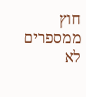חוץ ממספרים לא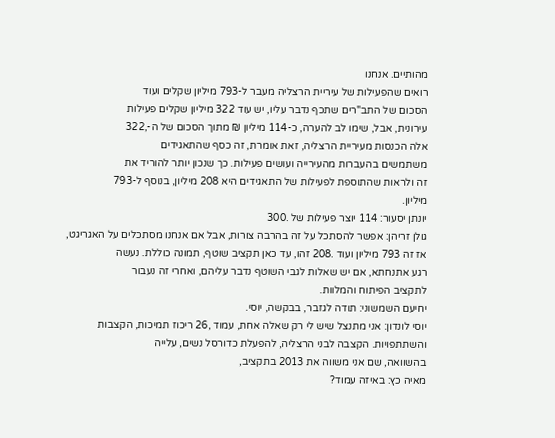מהותיים. אנחנו
רואים שהפעילות של עיריית הרצליה מעבר ל-793 מיליון שקלים ועוד
הסכום של התב"רים שתכף נדבר עליו, יש עוד 322 מיליון שקלים פעילות
עירונית, אבל, שימו לב להערה, כ-114 מיליון ₪ מתוך הסכום של ה-,322
אלה הכנסות מעיריית הרצליה, זאת אומרת, זה כסף שהתאגידים
משתמשים בהעברות מהעירייה ועושים פעילות. כך שנכון יותר להוריד את
זה ולראות שהתוספת לפעילות של התאגידים היא 208 מיליון, בנוסף ל-793
מיליון.
יונתן יסעור: 114 יוצר פעילות של .300
גולן זריהן: אפשר להסתכל על זה בהרבה צורות, אבל אם אנחנו מסתכלים על האגריגט,
אז זה 793 מיליון ועוד .208 זהו, עד כאן תקציב שוטף, תמונה כוללת. נעשה
רגע אתנחתא, אם יש שאלות לגבי השוטף נדבר עליהם, ואחרי זה נעבור
לתקציב הפיתוח והמלוות.
יחיעם השמשוני: תודה לגזבר, בבקשה, יוסי.
יוסי לונדון: אני מתנצל שיש לי רק שאלה אחת, עמוד ,26 ריכוז תמיכות, הקצבות
והשתתפויות. הקצבה לבני הרצליה, להפעלת כדורסל נשים, עלייה
בהשוואה, שם אני משווה את 2013 בתקציב,
מאיה כץ: באיזה עמוד?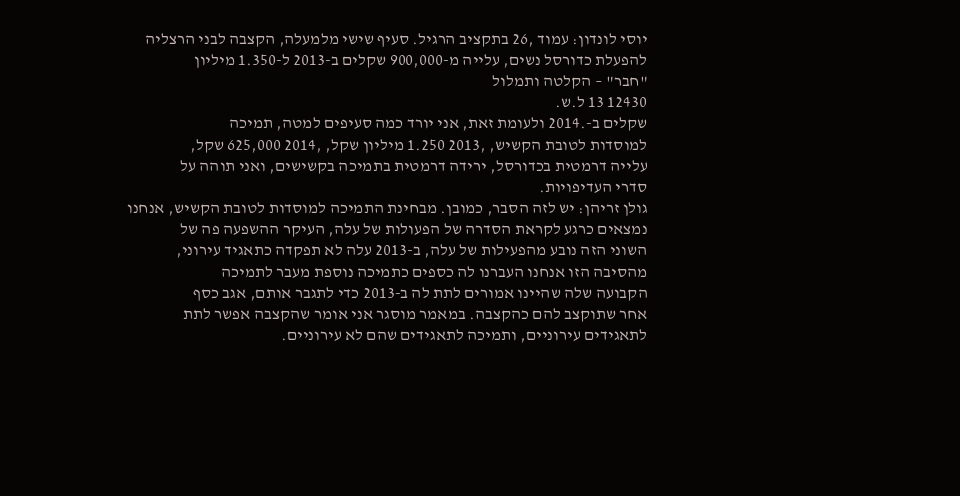יוסי לונדון: עמוד ,26 בתקציב הרגיל. סעיף שישי מלמעלה, הקצבה לבני הרצליה
להפעלת כדורסל נשים, עלייה מ-900,000 שקלים ב-2013 ל-1.350 מיליון
"חבר" – הקלטה ותמלול
12430 13 ל.ש.
שקלים ב-.2014 ולעומת זאת, אני יורד כמה סעיפים למטה, תמיכה
למוסדות לטובת הקשיש, ,2013 1.250 מיליון שקל, ,2014 625,000 שקל,
עלייה דרמטית בכדורסל, ירידה דרמטית בתמיכה בקשישים, ואני תוהה על
סדרי העדיפויות.
גולן זריהן: יש לזה הסבר, כמובן. מבחינת התמיכה למוסדות לטובת הקשיש, אנחנו
נמצאים כרגע לקראת הסדרה של הפעולות של עלה, העיקר ההשפעה פה של
השוני הזה נובע מהפעילות של עלה, ב-2013 עלה לא תפקדה כתאגיד עירוני,
מהסיבה הזו אנחנו העברנו לה כספים כתמיכה נוספת מעבר לתמיכה
הקבועה שלה שהיינו אמורים לתת לה ב-2013 כדי לתגבר אותם, אגב כסף
אחר שתוקצב להם כהקצבה. במאמר מוסגר אני אומר שהקצבה אפשר לתת
לתאגידים עירוניים, ותמיכה לתאגידים שהם לא עירוניים.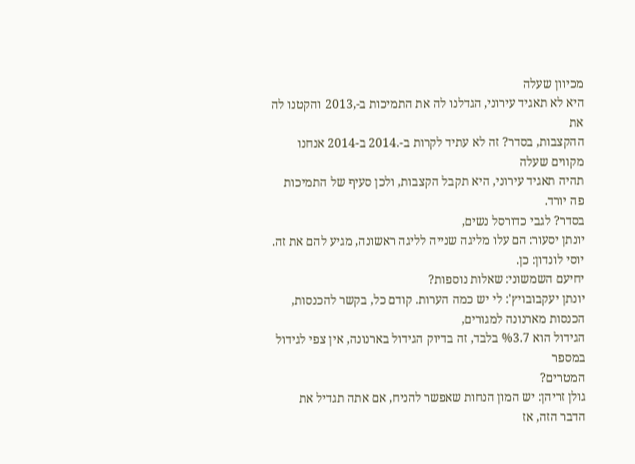מכיוון שעלה
היא לא תאגיד עירוני, הגדלנו לה את התמיכות ב-,2013 והקטנו לה את
ההקצבות, בסדר? זה לא עתיד לקרות ב-.2014 ב-2014 אנחנו מקווים שעלה
תהיה תאגיד עירוני, היא תקבל הקצבות, ולכן סעיף של התמיכות פה יורד.
בסדר? לגבי כדורסל נשים,
יונתן יסעור: הם עלו מליגה שנייה לליגה ראשונה, מגיע להם את זה.
יוסי לונדון: כן.
יחיעם השמשוני: שאלות נוספות?
יונתן יעקבובויץ': לי יש כמה הערות. קודם כל, בקשר להכנסות, הכנסות מארנונה למגורים,
הגידול הוא %3.7 בלבד, זה בדיוק הגידול בארנונה, אין צפי לגידול במספר
המטרים?
גולן זריהן: יש המון הנחות שאפשר להניח, אם אתה תגדיל את הדבר הזה, אז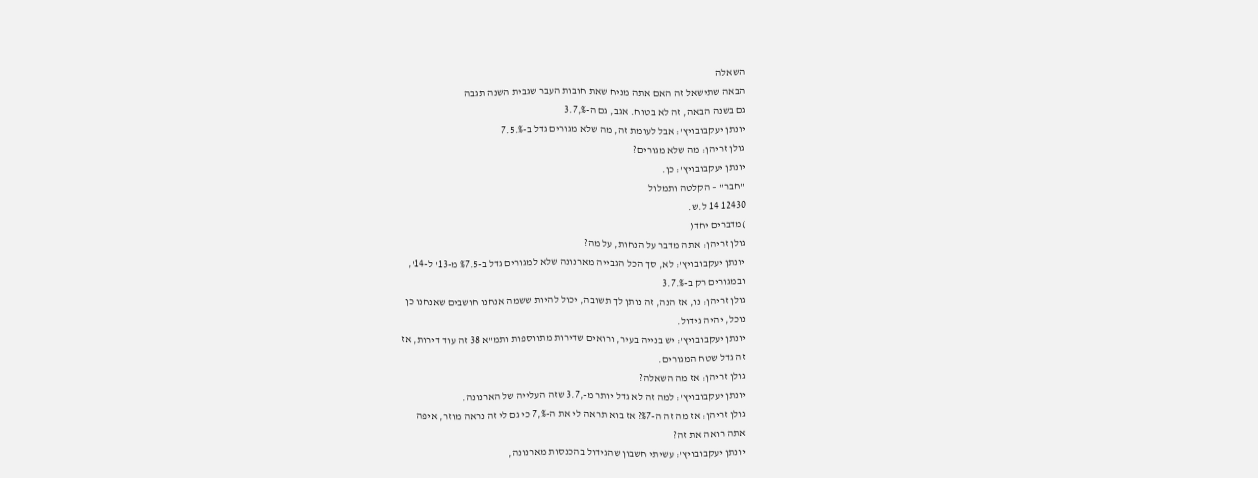השאלה
הבאה שתישאל זה האם אתה מניח שאת חובות העבר שגבית השנה תגבה
גם בשנה הבאה, זה לא בטוח. אגב, גם ה-%,3.7
יונתן יעקבובויץ': אבל לעומת זה, מה שלא מגורים גדל ב-%.7.5
גולן זריהן: מה שלא מגורים?
יונתן יעקבובויץ': כן.
"חבר" – הקלטה ותמלול
12430 14 ל.ש.
)מדברים יחד(
גולן זריהן: אתה מדבר על הנחות, על מה?
יונתן יעקבובויץ': לא, סך הכל הגבייה מארנונה שלא למגורים גדל ב-%7.5 מ-13' ל-14',
ובמגורים רק ב-%.3.7
גולן זריהן: נו, אז הנה, זה נותן לך תשובה, יכול להיות ששמה אנחנו חושבים שאנחנו כן
נוכל, יהיה גידול.
יונתן יעקבובויץ': יש בנייה בעיר, ורואים שדירות מתווספות ותמ"א 38 זה עוד דירות, אז
זה גדל שטח המגורים.
גולן זריהן: אז מה השאלה?
יונתן יעקבובויץ': למה זה לא גדל יותר מ-,3.7 שזה העלייה של הארנונה.
גולן זריהן: אז מה זה ה-%7? אז בוא תראה לי את ה-%,7 כי גם לי זה נראה מוזר, איפה
אתה רואה את זה?
יונתן יעקבובויץ': עשיתי חשבון שהגידול בהכנסות מארנונה,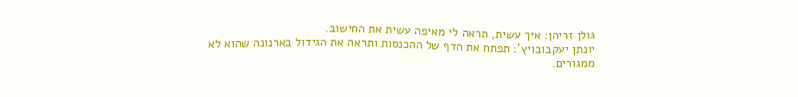גולן זריהן: איך עשית, תראה לי מאיפה עשית את החישוב.
יונתן יעקבובויץ': תפתח את הדף של ההכנסות ותראה את הגידול בארנונה שהוא לא
ממגורים.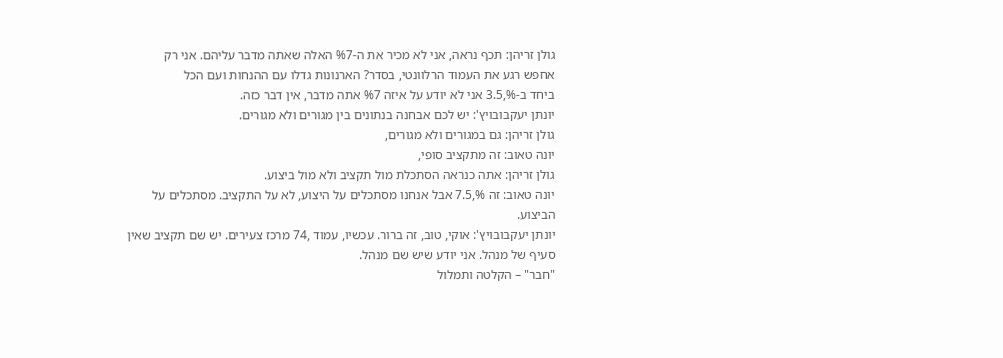גולן זריהן: תכף נראה, אני לא מכיר את ה-%7 האלה שאתה מדבר עליהם. אני רק
אחפש רגע את העמוד הרלוונטי, בסדר? הארנונות גדלו עם ההנחות ועם הכל
ביחד ב-%,3.5 אני לא יודע על איזה %7 אתה מדבר, אין דבר כזה.
יונתן יעקבובויץ': יש לכם אבחנה בנתונים בין מגורים ולא מגורים.
גולן זריהן: גם במגורים ולא מגורים,
יונה טאוב: זה מתקציב סופי,
גולן זריהן: אתה כנראה הסתכלת מול תקציב ולא מול ביצוע.
יונה טאוב: זה %,7.5 אבל אנחנו מסתכלים על היצוע, לא על התקציב. מסתכלים על
הביצוע.
יונתן יעקבובויץ': אוקי, טוב, זה ברור. עכשיו, עמוד ,74 מרכז צעירים. יש שם תקציב שאין
סעיף של מנהל. אני יודע שיש שם מנהל.
"חבר" – הקלטה ותמלול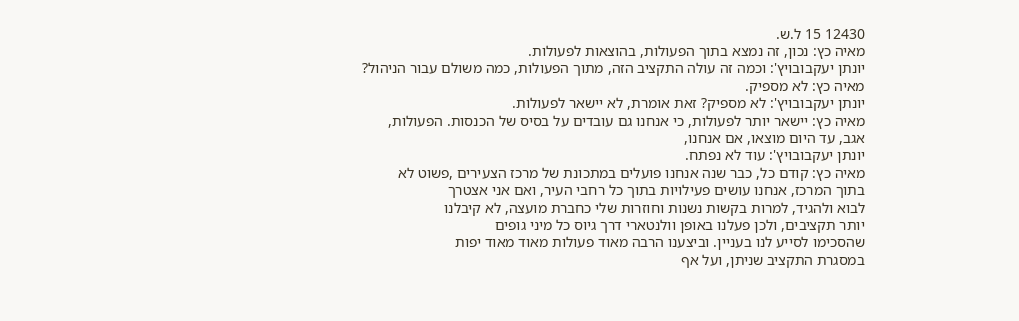12430 15 ל.ש.
מאיה כץ: נכון, זה נמצא בתוך הפעולות, בהוצאות לפעולות.
יונתן יעקבובויץ': וכמה זה עולה התקציב הזה, מתוך הפעולות, כמה משולם עבור הניהול?
מאיה כץ: לא מספיק.
יונתן יעקבובויץ': לא מספיק? זאת אומרת, לא יישאר לפעולות.
מאיה כץ: יישאר יותר לפעולות, כי אנחנו גם עובדים על בסיס של הכנסות. הפעולות,
אגב, עד היום מוצאו, אם אנחנו,
יונתן יעקבובויץ': עוד לא נפתח.
מאיה כץ: קודם כל, כבר שנה אנחנו פועלים במתכונת של מרכז הצעירים ,פשוט לא
בתוך המרכז, אנחנו עושים פעילויות בתוך כל רחבי העיר, ואם אני אצטרך
לבוא ולהגיד, למרות בקשות נשנות וחוזרות שלי כחברת מועצה, לא קיבלנו
יותר תקציבים, ולכן פעלנו באופן וולנטארי דרך גיוס כל מיני גופים
שהסכימו לסייע לנו בעניין. וביצענו הרבה מאוד פעולות מאוד מאוד יפות
במסגרת התקציב שניתן, ועל אף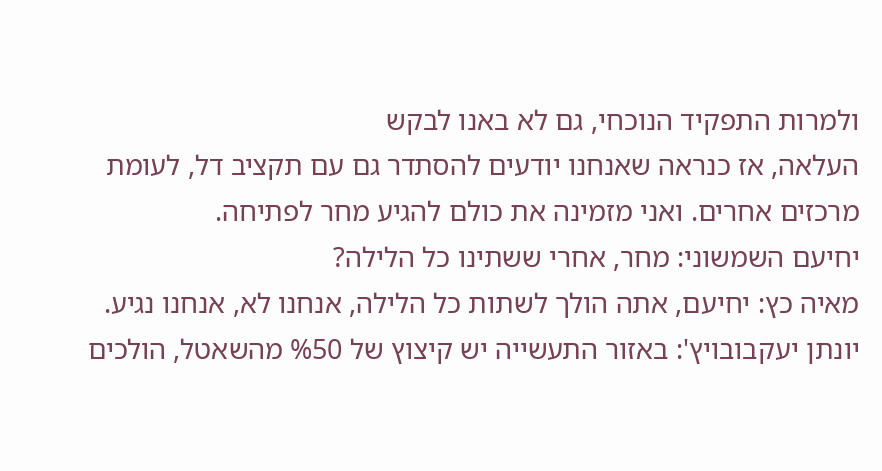ולמרות התפקיד הנוכחי, גם לא באנו לבקש
העלאה, אז כנראה שאנחנו יודעים להסתדר גם עם תקציב דל, לעומת
מרכזים אחרים. ואני מזמינה את כולם להגיע מחר לפתיחה.
יחיעם השמשוני: מחר, אחרי ששתינו כל הלילה?
מאיה כץ: יחיעם, אתה הולך לשתות כל הלילה, אנחנו לא, אנחנו נגיע.
יונתן יעקבובויץ': באזור התעשייה יש קיצוץ של %50 מהשאטל, הולכים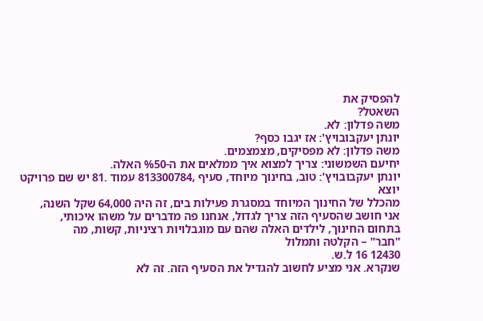להפסיק את
השאטל?
משה פדלון: לא.
יונתן יעקבובויץ': אז יגבו כסף?
משה פדלון: לא מפסיקים, מצמצמים.
יחיעם השמשוני: צריך למצוא איך ממלאים את ה-%50 האלה.
יונתן יעקבובויץ': טוב, בחינוך מיוחד, סעיף ,813300784 עמוד .81 יש שם פרויקט יוצא
מהכלל של החינוך המיוחד במסגרת פעילות בים, זה היה 64,000 שקל השנה,
אני חושב שהסעיף הזה צריך לגדול, אנחנו פה מדברים על משהו איכותי,
בתחום החינוך, לילדים האלה שהם עם מוגבלויות רציניות, קשות, מה
"חבר" – הקלטה ותמלול
12430 16 ל.ש.
שנקרא. אני מציע לחשוב להגדיל את הסעיף הזה. זה לא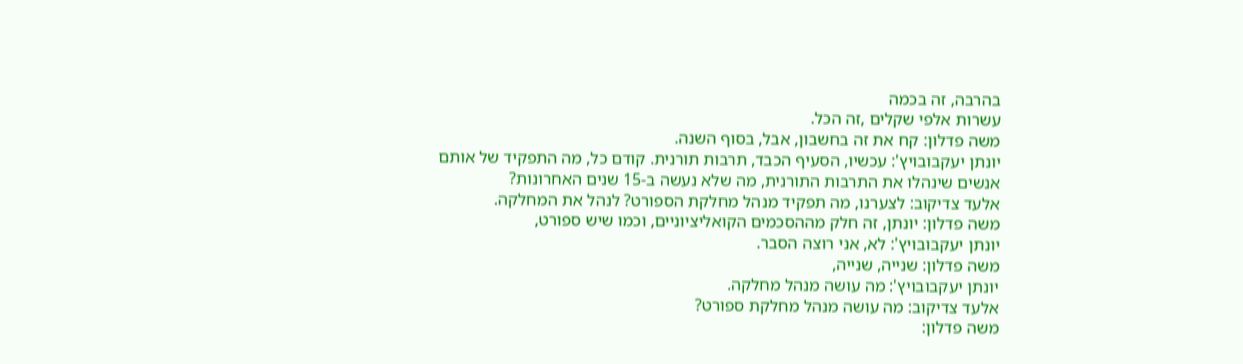בהרבה, זה בכמה
עשרות אלפי שקלים ,זה הכל.
משה פדלון: קח את זה בחשבון, אבל, בסוף השנה.
יונתן יעקבובויץ': עכשיו, הסעיף הכבד, תרבות תורנית. קודם כל, מה התפקיד של אותם
אנשים שינהלו את התרבות התורנית, מה שלא נעשה ב-15 שנים האחרונות?
אלעד צדיקוב: לצערנו, מה תפקיד מנהל מחלקת הספורט? לנהל את המחלקה.
משה פדלון: יונתן, זה חלק מההסכמים הקואליציוניים, וכמו שיש ספורט,
יונתן יעקבובויץ': לא, אני רוצה הסבר.
משה פדלון: שנייה, שנייה,
יונתן יעקבובויץ': מה עושה מנהל מחלקה.
אלעד צדיקוב: מה עושה מנהל מחלקת ספורט?
משה פדלון: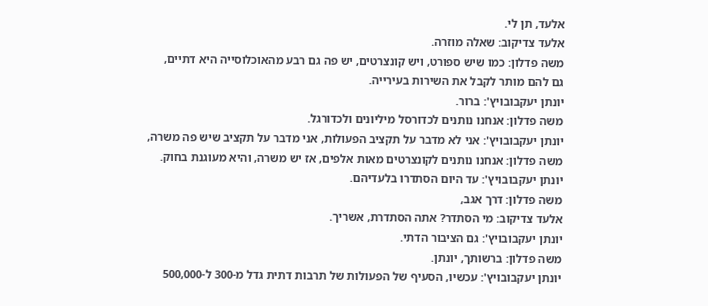אלעד, תן לי.
אלעד צדיקוב: שאלה מוזרה.
משה פדלון: כמו שיש ספורט, ויש קונצרטים, יש פה גם רבע מהאוכלוסייה היא דתיים,
גם להם מותר לקבל את השירות בעירייה.
יונתן יעקבובויץ': ברור.
משה פדלון: אנחנו נותנים לכדורסל מיליונים ולכדורגל.
יונתן יעקבובויץ': אני לא מדבר על תקציב הפעולות, אני מדבר על תקציב שיש פה משרה,
משה פדלון: אנחנו נותנים לקונצרטים מאות אלפים, אז יש משרה, והיא מעוגנת בחוק.
יונתן יעקבובויץ': עד היום הסתדרו בלעדיהם.
משה פדלון: דרך אגב,
אלעד צדיקוב: מי הסתדר? אתה הסתדרת, אשריך.
יונתן יעקבובויץ': גם הציבור הדתי.
משה פדלון: ברשותך, יונתן.
יונתן יעקבובויץ': עכשיו, הסעיף של הפעולות של תרבות דתית גדל מ-300 ל-500,000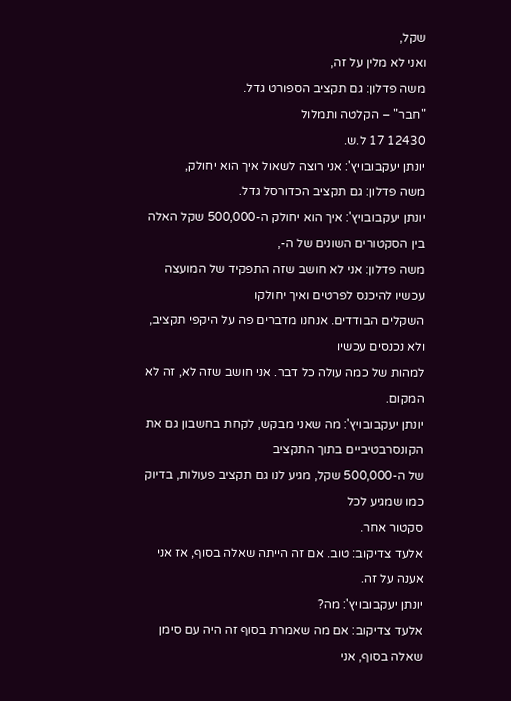שקל,
ואני לא מלין על זה,
משה פדלון: גם תקציב הספורט גדל.
"חבר" – הקלטה ותמלול
12430 17 ל.ש.
יונתן יעקבובויץ': אני רוצה לשאול איך הוא יחולק,
משה פדלון: גם תקציב הכדורסל גדל.
יונתן יעקבובויץ': איך הוא יחולק ה-500,000 שקל האלה בין הסקטורים השונים של ה-,
משה פדלון: אני לא חושב שזה התפקיד של המועצה עכשיו להיכנס לפרטים ואיך יחולקו
השקלים הבודדים. אנחנו מדברים פה על היקפי תקציב, ולא נכנסים עכשיו
למהות של כמה עולה כל דבר. אני חושב שזה לא, זה לא המקום.
יונתן יעקבובויץ': מה שאני מבקש, לקחת בחשבון גם את הקונסרבטיביים בתוך התקציב
של ה-500,000 שקל, מגיע לנו גם תקציב פעולות, בדיוק כמו שמגיע לכל
סקטור אחר.
אלעד צדיקוב: טוב. אם זה הייתה שאלה בסוף, אז אני אענה על זה.
יונתן יעקבובויץ': מה?
אלעד צדיקוב: אם מה שאמרת בסוף זה היה עם סימן שאלה בסוף, אני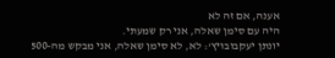אענה, אם זה לא
היה עם סימן שאלה, אני רק שמעתי.
יונתן יעקבובויץ': לא, לא סימן שאלה, אני מבקש מה-500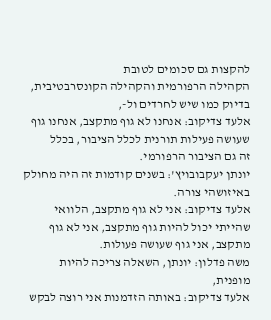להקצות גם סכומים לטובת
הקהילה הרפורמית והקהילה הקונסרבטיבית, בדיוק כמו שיש לחרדים ול-,
אלעד צדיקוב: אנחנו לא גוף מתקצב, אנחנו גוף שעושה פעילות תורנית לכלל הציבור, בכלל
זה גם הציבור הרפורמי.
יונתן יעקבובויץ': בשנים קודמות זה היה מחולק באיזושהי צורה.
אלעד צדיקוב: אני לא גוף מתקצב, הלוואי שהייתי יכול להיות גוף מתקצב, אני לא גוף
מתקצב, אני גוף שעושה פעולות.
משה פדלון: יונתן, השאלה צריכה להיות מופנית,
אלעד צדיקוב: באותה הזדמנות אני רוצה לבקש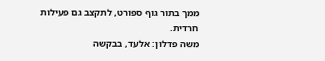ממך בתור גוף ספורט, לתקצב גם פעילות
חרדית.
משה פדלון: אלעד, בבקשה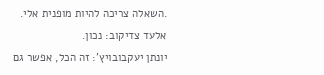.השאלה צריכה להיות מופנית אלי.
אלעד צדיקוב: נכון.
יונתן יעקבובויץ': זה הכל, אפשר גם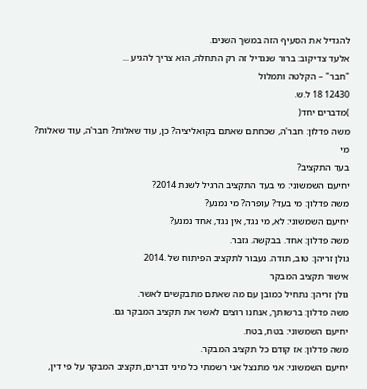להגדיל את הסעיף הזה במשך השנים.
אלעד צדיקוב: ברור שנגדיל זה רק התחלה, הוא צריך להגיע ...
"חבר" – הקלטה ותמלול
12430 18 ל.ש.
)מדברים יחד(
משה פדלון: חבר'ה, שכחתם שאתם בקואליציה? כן, עוד שאלות? חבר'ה, עוד שאלות? מי
בעד התקציב?
יחיעם השמשוני: מי בעד התקציב הרגיל לשנת 2014?
משה פדלון: מי בעד? עופרה? מי נמנע?
יחיעם השמשוני: לא, מי נגד, אין נגד, אחד נמנע?
משה פדלון: אחד. בבקשה. גזבר.
גולן זריהן: טוב, תודה. נעבור לתקציב הפיתוח של .2014
אישור תקציב המבקר
גולן זריהן: נתחיל כמובן עם מה שאתם מתבקשים לאשר.
משה פדלון: ברשותך, אנחנו רוצים לאשר את תקציב המבקר גם.
יחיעם השמשוני: בטח, בטח.
משה פדלון: אז קודם כל תקציב המבקר.
יחיעם השמשוני: אני מתנצל אני רשמתי כל מיני דברים, תקציב המבקר על פי דין,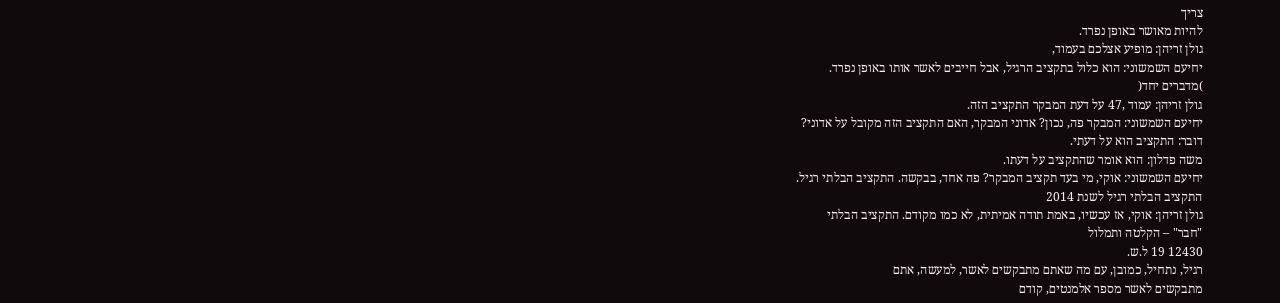צריך
להיות מאושר באופן נפרד.
גולן זריהן: מופיע אצלכם בעמוד,
יחיעם השמשוני: הוא כלול בתקציב הרגיל, אבל חייבים לאשר אותו באופן נפרד.
)מדברים יחד(
גולן זריהן: עמוד ,47 על דעת המבקר התקציב הזה.
יחיעם השמשוני: המבקר פה, נכון? אדוני המבקר, האם התקציב הזה מקובל על אדוני?
דובר: התקציב הוא על דעתי.
משה פדלון: הוא אומר שהתקציב על דעתו.
יחיעם השמשוני: אוקי, מי בעד תקציב המבקר? פה אחד, בבקשה. התקציב הבלתי רגיל.
התקציב הבלתי רגיל לשנת 2014
גולן זריהן: אוקי, אז עכשיו, באמת תודה אמיתית, לא כמו מקודם. התקציב הבלתי
"חבר" – הקלטה ותמלול
12430 19 ל.ש.
רגיל, נתחיל, כמובן, עם מה שאתם מתבקשים לאשר, למעשה, אתם
מתבקשים לאשר מספר אלמנטים, קודם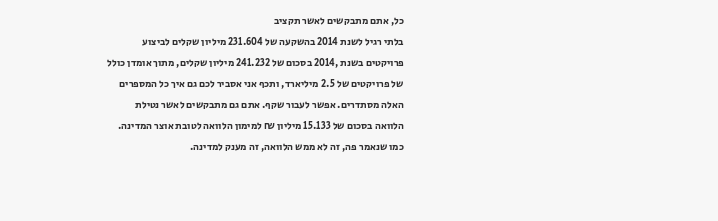כל, אתם מתבקשים לאשר תקציב
בלתי רגיל לשנת 2014 בהשקעה של 231.604 מיליון שקלים לביצוע
פרויקטים בשנת ,2014 בסכום של 241.232 מיליון שקלים, מתוך אומדן כולל
של פרויקטים של 2.5 מיליארד, ותכף אני אסביר לכם גם איך כל המספרים
האלה מסתדרים. אפשר לעבור שקף. אתם גם מתבקשים לאשר נטילת
הלוואה בסכום של 15.133 מיליון ₪ למימון הלוואה לטובת אוצר המדינה.
כמו שנאמר פה, זה לא ממש הלוואה, זה מענק למדינה.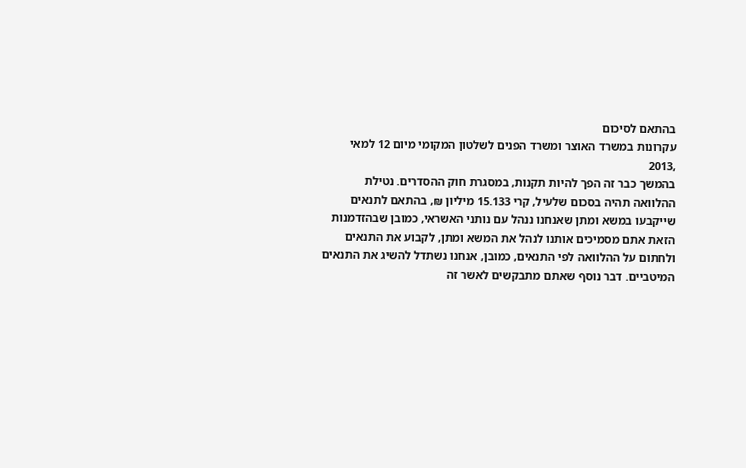בהתאם לסיכום
עקרונות במשרד האוצר ומשרד הפנים לשלטון המקומי מיום 12 למאי ,2013
בהמשך כבר זה הפך להיות תקנות, במסגרת חוק ההסדרים. נטילת
ההלוואה תהיה בסכום שלעיל, קרי 15.133 מיליון ₪, בהתאם לתנאים
שייקבעו במשא ומתן שאנחנו ננהל עם נותני האשראי, כמובן שבהזדמנות
הזאת אתם מסמיכים אותנו לנהל את המשא ומתן, לקבוע את התנאים
ולחתום על ההלוואה לפי התנאים, כמובן, אנחנו נשתדל להשיג את התנאים
המיטביים. דבר נוסף שאתם מתבקשים לאשר זה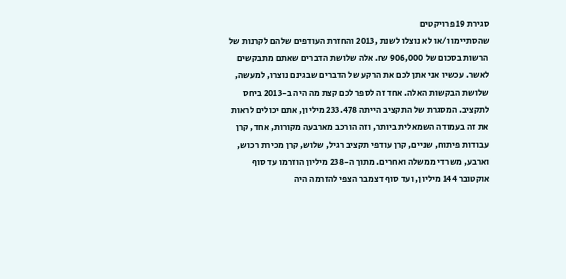סגירת 19 פרויקטים
שהסתיימו ו/או לא נוצלו לשנת ,2013 והחזרת העודפים שלהם לקרנות של
הרשות בסכום של 906,000 ₪. אלה שלושת הדברים שאתם מתבקשים
לאשר. עכשיו אני אתן לכם את הרקע של הדברים שבגינם נוצרו, למעשה,
שלושת הבקשות האלה. אחד זה לספר לכם קצת מה היה ב-2013 ביחס
לתקציב. המסגרת של התקציב הייתה 233.478 מיליון, אתם יכולים לראות
את זה בעמודה השמאלית ביותר, וזה הורכב מארבעה מקורות, אחד, קרן
עבודות פיתוח, שניים, קרן עודפי תקציב רגיל, שלוש, קרן מכירת רכוש,
וארבע, משרדי ממשלה ואחרים. מתוך ה-238 מיליון הוזרמו עד סוף
אוקטובר 144 מיליון, ועד סוף דצמבר הצפי להזרמה היה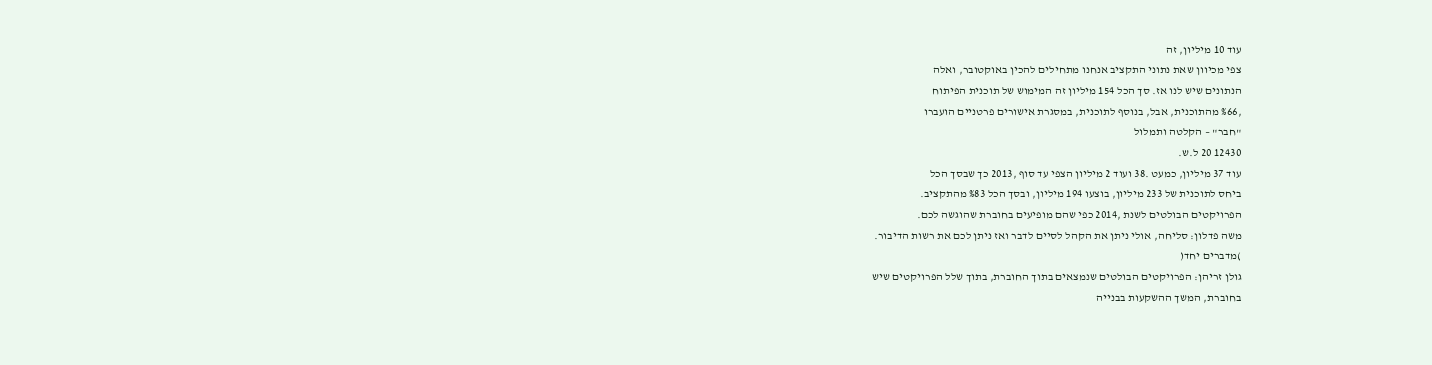עוד 10 מיליון, זה
צפי מכיוון שאת נתוני התקציב אנחנו מתחילים להכין באוקטובר, ואלה
הנתונים שיש לנו אז. סך הכל 154 מיליון זה המימוש של תוכנית הפיתוח
,%66 מהתוכנית, אבל, בנוסף לתוכנית, במסגרת אישורים פרטניים הועברו
"חבר" – הקלטה ותמלול
12430 20 ל.ש.
עוד 37 מיליון, כמעט .38 ועוד 2 מיליון הצפי עד סוף ,2013 כך שבסך הכל
ביחס לתוכנית של 233 מיליון, בוצעו 194 מיליון, ובסך הכל %83 מהתקציב.
הפרויקטים הבולטים לשנת ,2014 כפי שהם מופיעים בחוברת שהוגשה לכם.
משה פדלון: סליחה, אולי ניתן את הקהל לסיים לדבר ואז ניתן לכם את רשות הדיבור.
)מדברים יחד(
גולן זריהן: הפרויקטים הבולטים שנמצאים בתוך החוברת, בתוך שלל הפרויקטים שיש
בחוברת, המשך ההשקעות בבנייה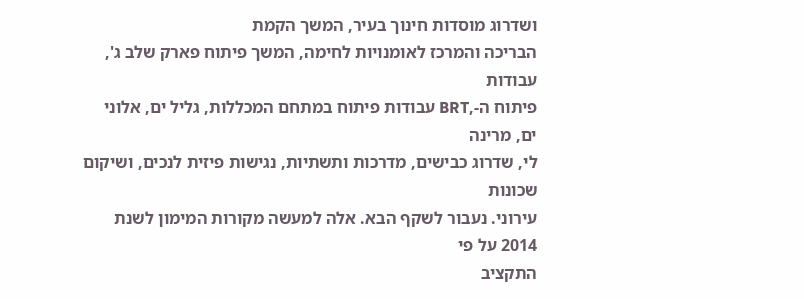ושדרוג מוסדות חינוך בעיר, המשך הקמת
הבריכה והמרכז לאומנויות לחימה, המשך פיתוח פארק שלב ג', עבודות
פיתוח ה-,BRT עבודות פיתוח במתחם המכללות, גליל ים, אלוני ים, מרינה
לי, שדרוג כבישים, מדרכות ותשתיות, נגישות פיזית לנכים, ושיקום שכונות
עירוני. נעבור לשקף הבא. אלה למעשה מקורות המימון לשנת 2014 על פי
התקציב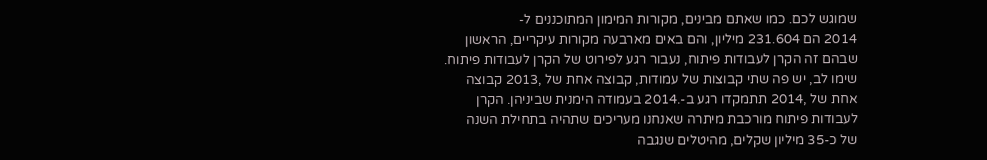שמוגש לכם. כמו שאתם מבינים, מקורות המימון המתוכננים ל-
2014 הם 231.604 מיליון, והם באים מארבעה מקורות עיקריים, הראשון
שבהם זה הקרן לעבודות פיתוח, נעבור רגע לפירוט של הקרן לעבודות פיתוח.
שימו לב, יש פה שתי קבוצות של עמודות, קבוצה אחת של ,2013 קבוצה
אחת של ,2014 תתמקדו רגע ב-.2014 בעמודה הימנית שביניהן. הקרן
לעבודות פיתוח מורכבת מיתרה שאנחנו מעריכים שתהיה בתחילת השנה
של כ-35 מיליון שקלים, מהיטלים שנגבה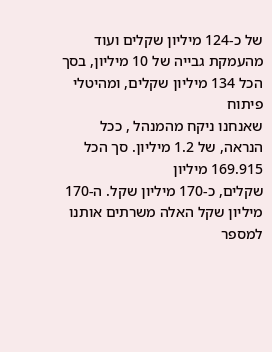של כ-124 מיליון שקלים ועוד
מהעמקת גבייה של 10 מיליון, בסך הכל 134 מיליון שקלים, ומהיטלי פיתוח
שאנחנו ניקח מהמנהל , ככל הנראה, של 1.2 מיליון. סך הכל 169.915 מיליון
שקלים, כ-170 מיליון שקל. ה-170 מיליון שקל האלה משרתים אותנו
למספר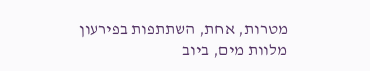מטרות, אחת, השתתפות בפירעון מלוות מים, ביוב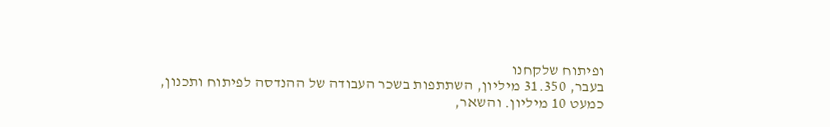ופיתוח שלקחנו
בעבר, 31.350 מיליון, השתתפות בשכר העבודה של ההנדסה לפיתוח ותכנון,
כמעט 10 מיליון. והשאר,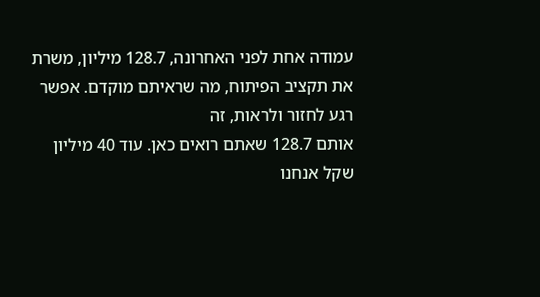עמודה אחת לפני האחרונה, 128.7 מיליון, משרת
את תקציב הפיתוח, מה שראיתם מוקדם. אפשר רגע לחזור ולראות, זה
אותם 128.7 שאתם רואים כאן. עוד 40 מיליון שקל אנחנו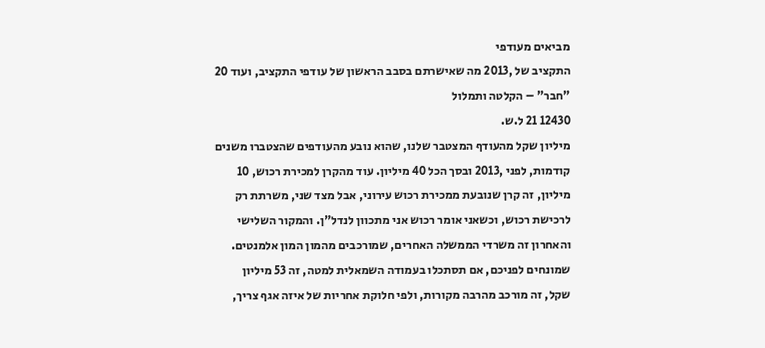מביאים מעודפי
התקציב של ,2013 מה שאישרתם בסבב הראשון של עודפי התקציב, ועוד 20
"חבר" – הקלטה ותמלול
12430 21 ל.ש.
מיליון שקל מהעודף המצטבר שלנו, שהוא נובע מהעודפים שהצטברו משנים
קודמות, לפני ,2013 ובסך הכל 40 מיליון. עוד מהקרן למכירת רכוש, 10
מיליון, זה קרן שנובעת ממכירת רכוש עירוני, אבל מצד שני, משרתת רק
לרכישת רכוש, וכשאני אומר רכוש אני מתכוון לנדל"ן. והמקור השלישי
והאחרון זה משרדי הממשלה האחרים, שמורכבים מהמון המון אלמנטים.
שמונחים לפניכם, אם תסתכלו בעמודה השמאלית למטה, זה 53 מיליון
שקל, זה מורכב מהרבה מקורות, ולפי חלוקת אחריות של איזה אגף צריך,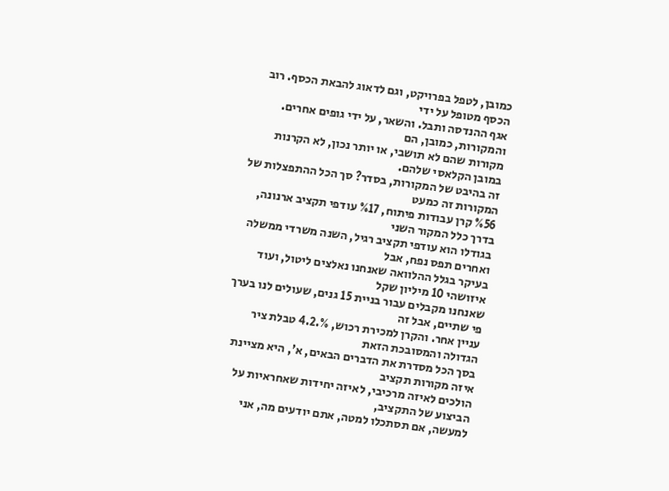כמובן, לטפל בפרויקט, וגם לדאוג להבאת הכסף. רוב הכסף מטופל על ידי
אגף ההנדסה ותבל. והשאר, על ידי גופים אחרים. והמקורות, כמובן, הם
מקורות שהם לא תושבי, או יותר נכון, לא הקרנות במובן הקלאסי שלהם.
זה בהיבט של המקורות, בסדר? סך הכל ההתפצלות של המקורות זה כמעט
%56 קרן עבודות פיתוח, %17 עודפי תקציב ארנונה, בדרך כלל המקור השני
בגודלו הוא עודפי תקציב רגיל, השנה משרדי ממשלה ואחרים תפס נפח, אבל
בעיקר בגלל ההלוואה שאנחנו נאלצים ליטול, ועוד איזושהי 10 מיליון שקל
שאנחנו מקבלים עבור בניית 15 גנים, שעולים לנו בערך פי שתיים, אבל זה
עניין אחר. והקרן למכירת רכוש, %.4.2 טבלת ציר הגדולה והמסובכת הזאת
בסך הכל מסדרת את הדברים הבאים, א', היא מציינת איזה מקורות תקציב
הולכים לאיזה מרכיבי, לאיזה יחידות שאחראיות על הביצוע של התקציב,
למעשה, אם תסתכלו למטה, אתם יודעים מה, אני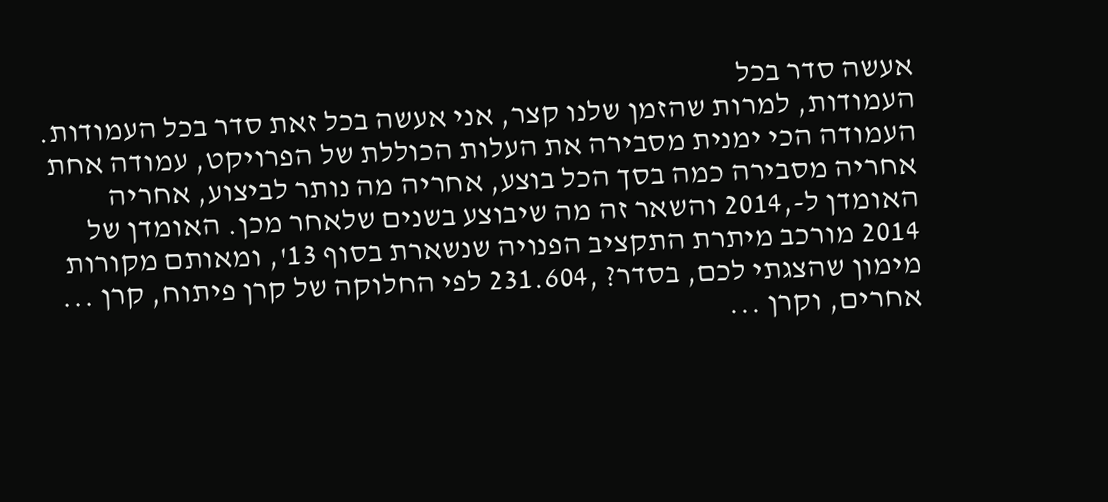אעשה סדר בכל
העמודות, למרות שהזמן שלנו קצר, אני אעשה בכל זאת סדר בכל העמודות.
העמודה הכי ימנית מסבירה את העלות הכוללת של הפרויקט, עמודה אחת
אחריה מסבירה כמה בסך הכל בוצע, אחריה מה נותר לביצוע, אחריה
האומדן ל-,2014 והשאר זה מה שיבוצע בשנים שלאחר מכן. האומדן של
2014 מורכב מיתרת התקציב הפנויה שנשארת בסוף 13', ומאותם מקורות
מימון שהצגתי לכם, בסדר? ,231.604 לפי החלוקה של קרן פיתוח, קרן ...
אחרים, וקרן ...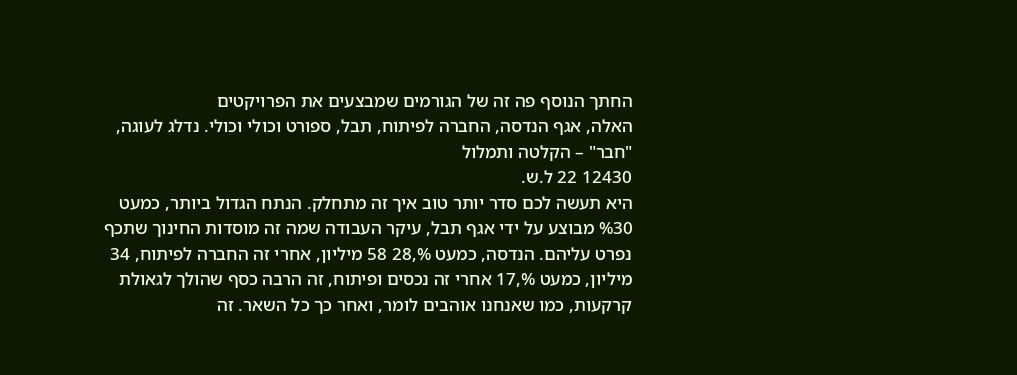החתך הנוסף פה זה של הגורמים שמבצעים את הפרויקטים
האלה, אגף הנדסה, החברה לפיתוח, תבל, ספורט וכולי וכולי. נדלג לעוגה,
"חבר" – הקלטה ותמלול
12430 22 ל.ש.
היא תעשה לכם סדר יותר טוב איך זה מתחלק. הנתח הגדול ביותר, כמעט
%30 מבוצע על ידי אגף תבל, עיקר העבודה שמה זה מוסדות החינוך שתכף
נפרט עליהם. הנדסה, כמעט %,28 58 מיליון, אחרי זה החברה לפיתוח, 34
מיליון, כמעט %,17 אחרי זה נכסים ופיתוח, זה הרבה כסף שהולך לגאולת
קרקעות, כמו שאנחנו אוהבים לומר, ואחר כך כל השאר. זה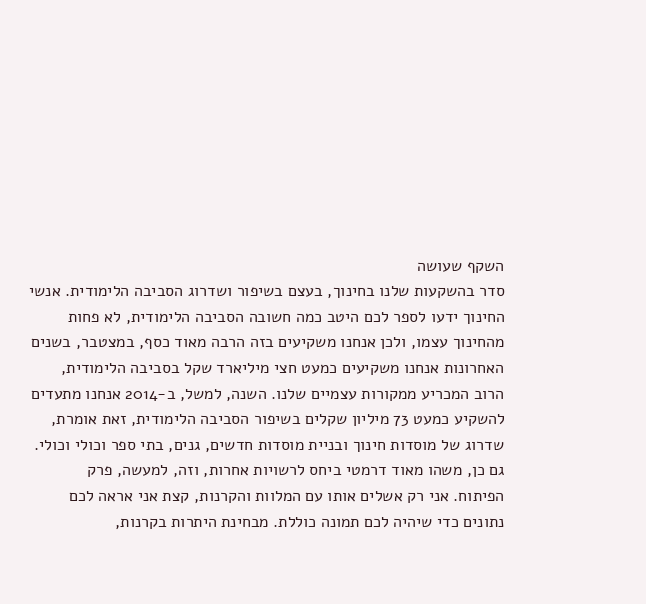השקף שעושה
סדר בהשקעות שלנו בחינוך, בעצם בשיפור ושדרוג הסביבה הלימודית. אנשי
החינוך ידעו לספר לכם היטב כמה חשובה הסביבה הלימודית, לא פחות
מהחינוך עצמו, ולכן אנחנו משקיעים בזה הרבה מאוד כסף, במצטבר, בשנים
האחרונות אנחנו משקיעים כמעט חצי מיליארד שקל בסביבה הלימודית,
הרוב המכריע ממקורות עצמיים שלנו. השנה, למשל, ב-2014 אנחנו מתעדים
להשקיע כמעט 73 מיליון שקלים בשיפור הסביבה הלימודית, זאת אומרת,
שדרוג של מוסדות חינוך ובניית מוסדות חדשים, גנים, בתי ספר וכולי וכולי.
גם כן, משהו מאוד דרמטי ביחס לרשויות אחרות, וזה, למעשה, פרק
הפיתוח. אני רק אשלים אותו עם המלוות והקרנות, קצת אני אראה לכם
נתונים כדי שיהיה לכם תמונה כוללת. מבחינת היתרות בקרנות,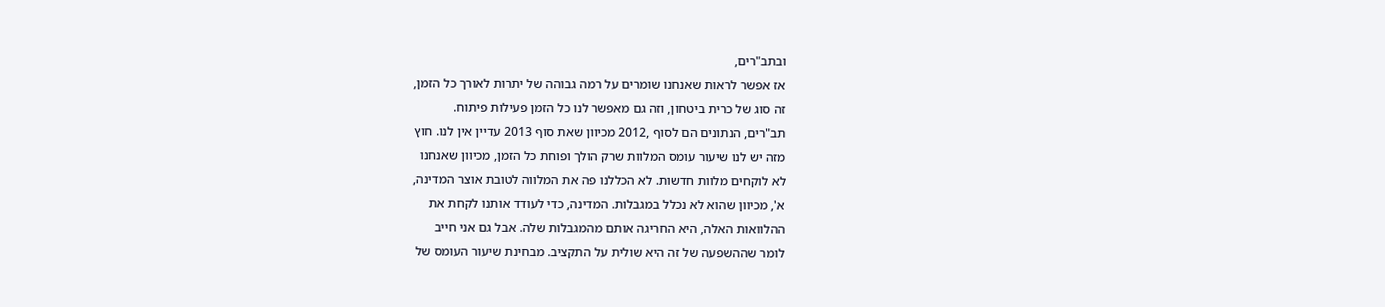ובתב"רים,
אז אפשר לראות שאנחנו שומרים על רמה גבוהה של יתרות לאורך כל הזמן,
זה סוג של כרית ביטחון, וזה גם מאפשר לנו כל הזמן פעילות פיתוח.
תב"רים, הנתונים הם לסוף ,2012 מכיוון שאת סוף 2013 עדיין אין לנו. חוץ
מזה יש לנו שיעור עומס המלוות שרק הולך ופוחת כל הזמן, מכיוון שאנחנו
לא לוקחים מלוות חדשות. לא הכללנו פה את המלווה לטובת אוצר המדינה,
א', מכיוון שהוא לא נכלל במגבלות. המדינה, כדי לעודד אותנו לקחת את
ההלוואות האלה, היא החריגה אותם מהמגבלות שלה. אבל גם אני חייב
לומר שההשפעה של זה היא שולית על התקציב. מבחינת שיעור העומס של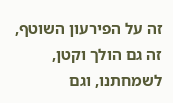זה על הפירעון השוטף, זה גם הולך וקטן, לשמחתנו, וגם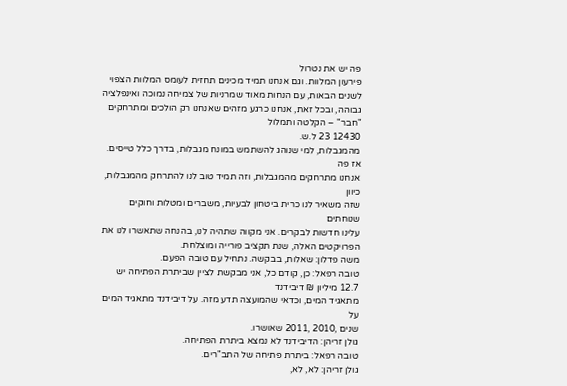פה יש את נטרול
פירעון המלוות. וגם אנחנו תמיד מכינים תחזית לעומס המלוות הצפוי
לשנים הבאות, עם הנחות מאוד שמרניות של צמיחה נמוכה ואינפלציה
גבוהה, ובכל זאת, אנחנו כרגע מזהים שאנחנו רק הולכים ומתרחקים
"חבר" – הקלטה ותמלול
12430 23 ל.ש.
מהמגבלות, למי שנוהג להשתמש במונח מגבלות, בדרך כלל טייסים. אז פה
אנחנו מתרחקים מהמגבלות, וזה תמיד טוב לנו להתרחק מהמגבלות, כיוון
שזה משאיר לנו כרית ביטחון לבעיות, משברים ומטלות וחוקים שנוחתים
עלינו חדשות לבקרים. אני מקווה שתהיה לנו, בהנחה שתאשרו לנו את
הפרויקטים האלה, שנת תקציב פורייה ומוצלחת.
משה פדלון: שאלות, בבקשה. נתחיל עם טובה הפעם.
טובה רפאל: כן, קודם כל, אני מבקשת לציין שביתרת הפתיחה יש 12.7 מיליון ₪ דיבידנד
מתאגיד המים, וכדאי שהמועצה תדע מזה. על דיבידנד מתאגיד המים על
שנים ,2010 ,2011 שאושרו.
גולן זריהן: הדיבידנד לא נמצא ביתרת הפתיחה.
טובה רפאל: ביתרת פתיחה של התב"רים.
גולן זריהן: לא, לא,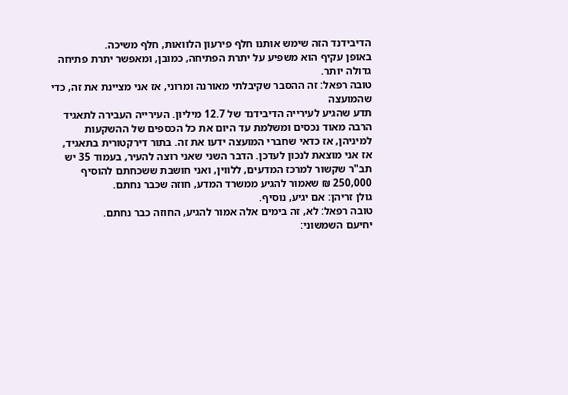הדיבידנד הזה שימש אותנו חלף פירעון הלוואות, חלף משיכה.
באופן עקיף הוא משפיע על יתרת הפתיחה, כמובן, ומאפשר יתרת פתיחה
גדולה יותר.
טובה רפאל: זה ההסבר שקיבלתי מאורנה ומרוני, אז אני מציינת את זה, כדי שהמועצה
תדע שהגיע לעירייה הדיבידנד של 12.7 מיליון. העירייה העבירה לתאגיד
הרבה מאוד נכסים ומשלמת עד היום את כל הכספים של ההשקעות
למיניהן, אז כדאי שחברי המועצה ידעו את זה. בתור דירקטורית בתאגיד,
אז אני מוצאת לנכון לעדכן. הדבר השני שאני רוצה להעיר, בעמוד 35 יש
תב"ר שקשור למרכז המדעים, ללווין, ואני חושבת ששכחתם להוסיף
250,000 ₪ שאמור להגיע ממשרד המדע, חוזה שכבר נחתם.
גולן זריהן: אם יגיע, נוסיף.
טובה רפאל: לא, זה בימים אלה אמור להגיע, החוזה כבר נחתם.
יחיעם השמשוני: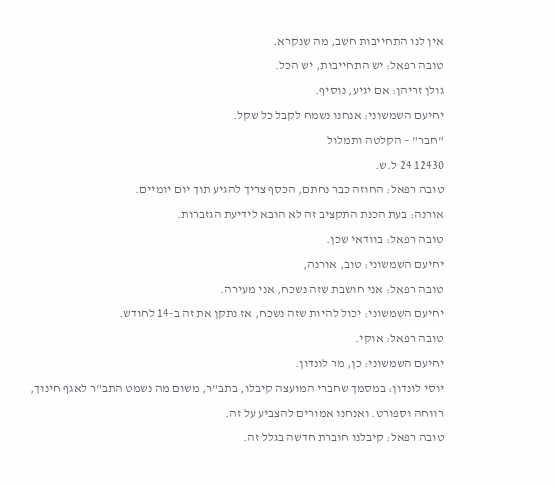אין לנו התחייבות חשב, מה שנקרא.
טובה רפאל: יש התחייבות, יש הכל.
גולן זריהן: אם יגיע, נוסיף.
יחיעם השמשוני: אנחנו נשמח לקבל כל שקל.
"חבר" – הקלטה ותמלול
12430 24 ל.ש.
טובה רפאל: החוזה כבר נחתם, הכסף צריך להגיע תוך יום יומיים.
אורנה: בעת הכנת התקציב זה לא הובא לידיעת הגזברות.
טובה רפאל: בוודאי שכן.
יחיעם השמשוני: טוב, אורנה,
טובה רפאל: אני חושבת שזה נשכח, אני מעירה.
יחיעם השמשוני: יכול להיות שזה נשכח, אז נתקן את זה ב-14 לחודש.
טובה רפאל: אוקי.
יחיעם השמשוני: כן, מר לונדון.
יוסי לונדון: במסמך שחברי המועצה קיבלו, בתב"ר, משום מה נשמט התב"ר לאגף חינוך,
רווחה וספורט. ואנחנו אמורים להצביע על זה.
טובה רפאל: קיבלנו חוברת חדשה בגלל זה.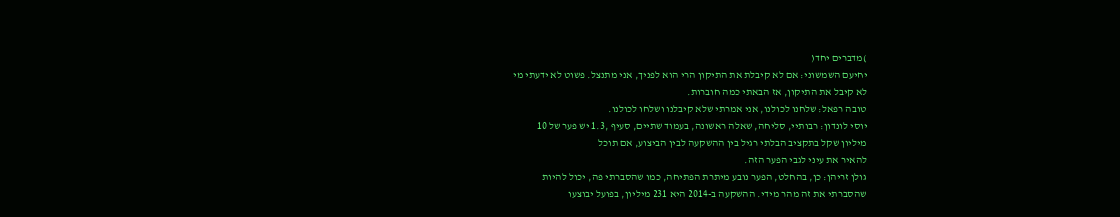)מדברים יחד(
יחיעם השמשוני: אם לא קיבלת את התיקון הרי הוא לפניך, אני מתנצל. פשוט לא ידעתי מי
לא קיבל את התיקון, אז הבאתי כמה חוברות.
טובה רפאל: שלחנו לכולנו, אני אמרתי שלא קיבלנו ושלחו לכולנו.
יוסי לונדון: רבותיי, סליחה, שאלה ראשונה, בעמוד שתיים, סעיף ,1.3 יש פער של 10
מיליון שקל בתקציב הבלתי רגיל בין ההשקעה לבין הביצוע, אם תוכל
להאיר את עיני לגבי הפער הזה.
גולן זריהן: כן, בהחלט, הפער נובע מיתרת הפתיחה, כמו שהסברתי פה, יכול להיות
שהסברתי את זה מהר מידי. ההשקעה ב-2014 היא 231 מיליון, בפועל יבוצעו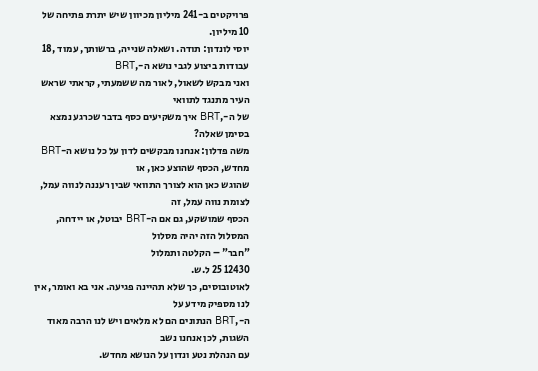פרויקטים ב-241 מיליון מכיוון שיש יתרת פתיחה של 10 מיליון.
יוסי לונדון: תודה. ושאלה שנייה, ברשותך, עמוד ,18 עבודות ביצוע לגבי נושא ה-,BRT
ואני מבקש לשאול, לאור מה ששמעתי, קראתי שראש העיר מתנגד לתוואי
של ה-,BRT איך משקיעים כסף בדבר שכרגע נמצא בסימן שאלה?
משה פדלון: אנחנו מבקשים לדון על כל נושא ה-BRT מחדש, הכסף שהוצע כאן, או
שהוגש כאן הוא לצורך התוואי שבין רעננה לנווה עמל, לצומת נווה עמל, זה
הכסף שמושקע, גם אם ה-BRT יבוטל, או יידחה, המסלול הזה יהיה מסלול
"חבר" – הקלטה ותמלול
12430 25 ל.ש.
לאוטובוסים, כך שלא תהיינה פגיעה. אני בא ואומר, אין לנו מספיק מידע על
ה-,BRT הנתונים הם לא מלאים ויש לנו הרבה מאוד השגות, לכן אנחנו נשב
עם הנהלת נטע ונדון על הנושא מחדש.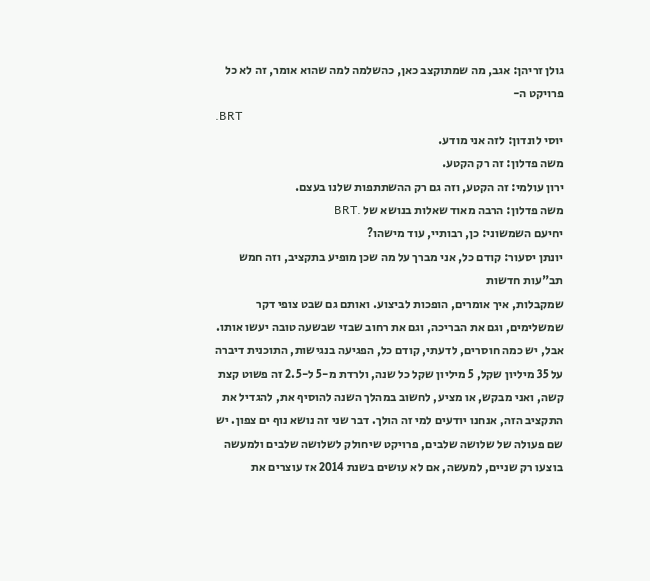גולן זריהן: אגב, מה שמתוקצב כאן, כהשלמה למה שהוא אומר, זה לא כל פרויקט ה-
.BRT
יוסי לונדון: לזה אני מודע.
משה פדלון: זה רק הקטע.
ירון עולמי: זה הקטע, וזה גם רק ההשתתפות שלנו בעצם.
משה פדלון: הרבה מאוד שאלות בנושא של .BRT
יחיעם השמשוני: כן, רבותיי, עוד מישהו?
יונתן יסעור: קודם כל, אני מברך על מה שכן מופיע בתקציב, וזה חמש תב"עות חדשות
שמקבלות, איך אומרים, הופכות לביצוע. ואותם גם שבט צופי דקר
שמשלימים, וגם את הבריכה, וגם את רחוב שבזי שבשעה טובה יעשו אותו.
אבל, יש כמה חוסרים, לדעתי, קודם כל, הפגיעה בנגישות, התוכנית דיברה
על 35 מיליון שקל, 5 מיליון שקל כל שנה, ולרדת מ-5 ל-2.5 זה פשוט קצת
קשה, ואני מבקש, או מציע, לחשוב במהלך השנה להוסיף את, להגדיל את
התקציב הזה, אנחנו יודעים למי זה הולך. דבר שני זה נושא נוף ים צפון. יש
שם פעולה של שלושה שלבים, פרויקט שיחולק לשלושה שלבים ולמעשה
בוצעו רק שניים, למעשה, אם לא עושים בשנת 2014 אז עוצרים את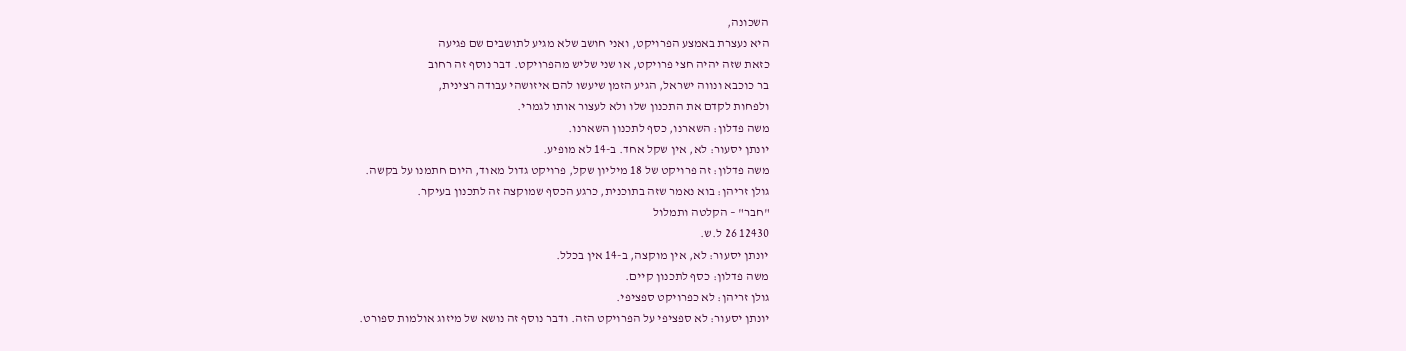השכונה,
היא נעצרת באמצע הפרויקט, ואני חושב שלא מגיע לתושבים שם פגיעה
כזאת שזה יהיה חצי פרויקט, או שני שליש מהפרויקט. דבר נוסף זה רחוב
בר כוכבא ונווה ישראל, הגיע הזמן שיעשו להם איזושהי עבודה רצינית,
ולפחות לקדם את התכנון שלו ולא לעצור אותו לגמרי.
משה פדלון: השארנו, כסף לתכנון השארנו.
יונתן יסעור: לא, אין שקל אחד. ב-14 לא מופיע.
משה פדלון: זה פרויקט של 18 מיליון שקל, פרויקט גדול מאוד, היום חתמנו על בקשה.
גולן זריהן: בוא נאמר שזה בתוכנית, כרגע הכסף שמוקצה זה לתכנון בעיקר.
"חבר" – הקלטה ותמלול
12430 26 ל.ש.
יונתן יסעור: לא, אין מוקצה, ב-14 אין בכלל.
משה פדלון: כסף לתכנון קיים.
גולן זריהן: לא כפרויקט ספציפי.
יונתן יסעור: לא ספציפי על הפרויקט הזה. ודבר נוסף זה נושא של מיזוג אולמות ספורט.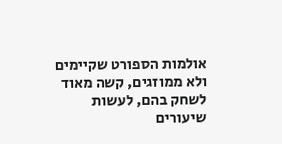אולמות הספורט שקיימים ולא ממוזגים, קשה מאוד לשחק בהם, לעשות
שיעורים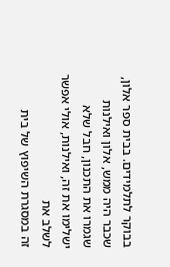בבוקר לתלמידים. בבית ספר אלון, שכבר היה ממש, אלון ואילנות
שגמרו את התכנון, חבל שלא ישלימו את זה, ואילנות, אולי אפשר לשלב את
זה במסגרת השיפוץ של בית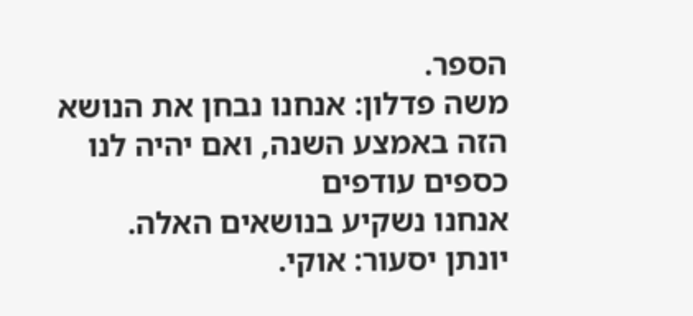הספר.
משה פדלון: אנחנו נבחן את הנושא הזה באמצע השנה, ואם יהיה לנו כספים עודפים
אנחנו נשקיע בנושאים האלה.
יונתן יסעור: אוקי.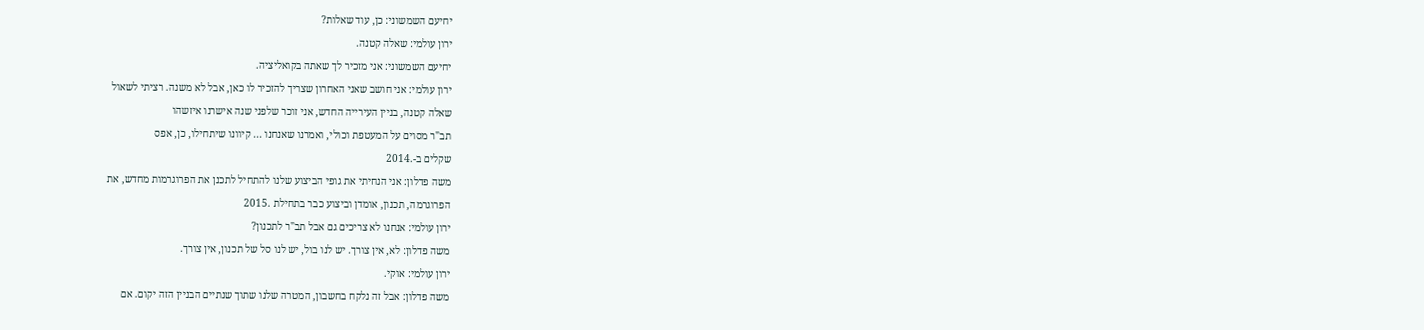יחיעם השמשוני: כן, עוד שאלות?
ירון עולמי: שאלה קטנה.
יחיעם השמשוני: אני מזכיר לך שאתה בקואליציה.
ירון עולמי: אני חושב שאני האחרון שצריך להזכיר לו כאן, אבל לא משנה. רציתי לשאול
שאלה קטנה, בניין העירייה החדש, אני זוכר שלפני שנה אישרנו איזשהו
תב"ר מסוים על המעטפת וכולי, ואמרנו שאנחנו ... קיוונו שיתחילו, כן, אפס
שקלים ב-.2014
משה פדלון: אני הנחיתי את גופי הביצוע שלנו להתחיל לתכנן את הפרוגרמות מחדש, את
הפרוגרמה, תכנון, אומדן וביצוע כבר בתחילת .2015
ירון עולמי: אנחנו לא צריכים גם אבל תב"ר לתכנון?
משה פדלון: לא, אין צורך. יש לנו בול, יש לנו סל של תכנון, אין צורך.
ירון עולמי: אוקי.
משה פדלון: אבל זה נלקח בחשבון, המטרה שלנו שתוך שנתיים הבניין הזה יקום. אם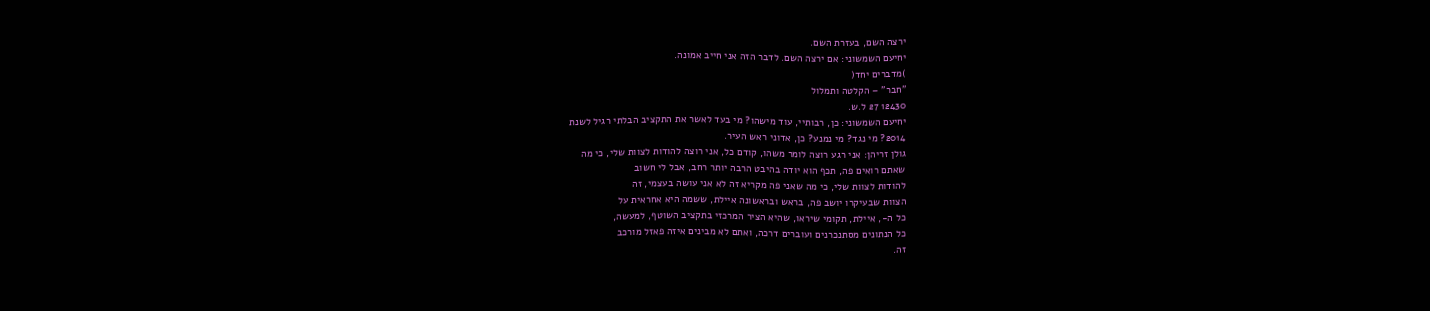ירצה השם, בעזרת השם.
יחיעם השמשוני: אם ירצה השם. לדבר הזה אני חייב אמונה.
)מדברים יחד(
"חבר" – הקלטה ותמלול
12430 27 ל.ש.
יחיעם השמשוני: כן, רבותיי, עוד מישהו? מי בעד לאשר את התקציב הבלתי רגיל לשנת
2014? מי נגד? מי נמנע? כן, אדוני ראש העיר.
גולן זריהן: אני רגע רוצה לומר משהו, קודם כל, אני רוצה להודות לצוות שלי, כי מה
שאתם רואים פה, תכף הוא יודה בהיבט הרבה יותר רחב, אבל לי חשוב
להודות לצוות שלי, כי מה שאני פה מקריא זה לא אני עושה בעצמי, זה
הצוות שבעיקרו יושב פה, בראש ובראשונה איילת, ששמה היא אחראית על
כל ה-, איילת, תקומי שיראו, שהיא הציר המרכזי בתקציב השוטף, למעשה,
כל הנתונים מסתנכרנים ועוברים דרכה, ואתם לא מבינים איזה פאזל מורכב
זה.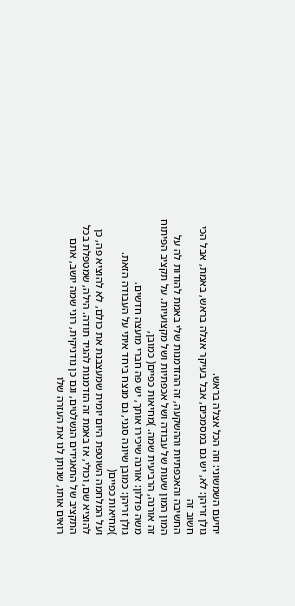יחיעם השמשוני: וזה הכל אצלה בראש.
גולן זריהן: לא, יש גם במסמכים, אבל בעיקר אצלה בראש, באמת, אבל הכי חשוב זה
החשיבה והאכפתיות וההשקעה, זה ההזדמנות שלי באמת להודות לה על
המון המון שעות של עבודה ושל אכפתיות ושל מקצועיות. על תקציב הפיתוח
זה אורנה, הרביעית שמה. )מחיאות כפיים( כמובן,
משה פדלון: אורנה שיכירו אותך, יש פה חברי מועצה חדשים.
גולן זריהן: כמובן שיונה סגני, גם מנצח ביחד איתי על העבודה הזאת. )מחיאות כפיים(
ועל המלחמה השוטפת היום יומית שמעצבנת את כולם, לא להוציא פה, כן
להוציא שם, וכולי, אז באמת זה הזדמנות להגיד תודה. הילה, שמטפלת בכל
התקציב של התאגידים הנשלטים, וגם כן נודניקית, רוני שמה יושב, אתם
רואים אותו, שנותן לנו את העזרה שלו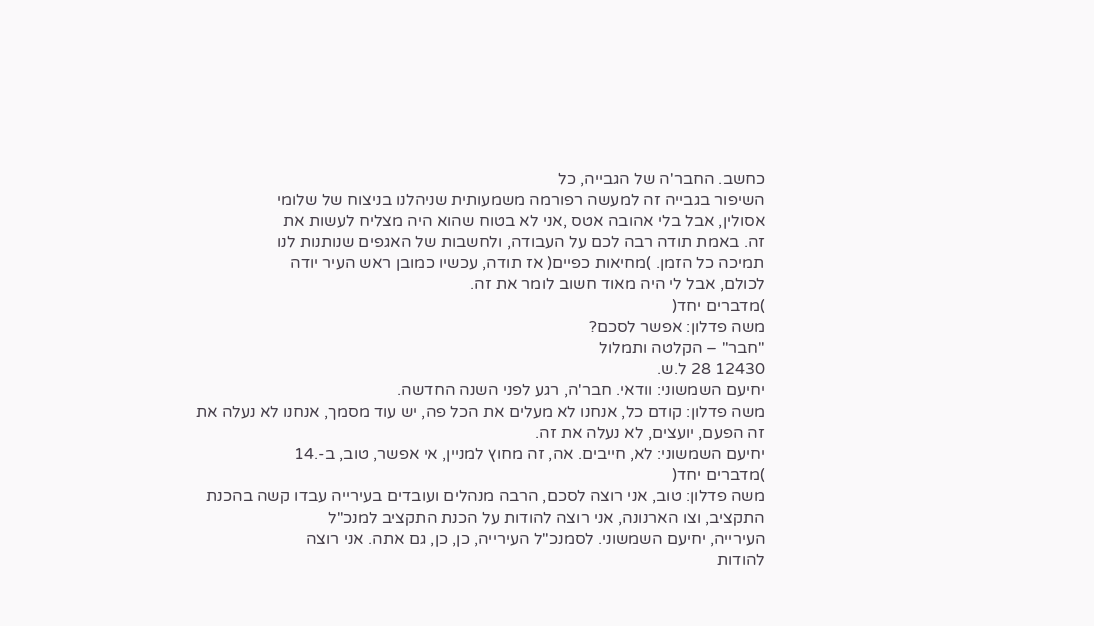כחשב. החבר'ה של הגבייה, כל
השיפור בגבייה זה למעשה רפורמה משמעותית שניהלנו בניצוח של שלומי
אסולין, אבל בלי אהובה אטס ,אני לא בטוח שהוא היה מצליח לעשות את
זה. באמת תודה רבה לכם על העבודה, ולחשבות של האגפים שנותנות לנו
תמיכה כל הזמן. )מחיאות כפיים( אז תודה, עכשיו כמובן ראש העיר יודה
לכולם, אבל לי היה מאוד חשוב לומר את זה.
)מדברים יחד(
משה פדלון: אפשר לסכם?
"חבר" – הקלטה ותמלול
12430 28 ל.ש.
יחיעם השמשוני: וודאי. חבר'ה, רגע לפני השנה החדשה.
משה פדלון: קודם כל, אנחנו לא מעלים את הכל פה, יש עוד מסמך, אנחנו לא נעלה את
זה הפעם, יועצים, לא נעלה את זה.
יחיעם השמשוני: לא, חייבים. אה, זה מחוץ למניין, אי אפשר, טוב, ב-.14
)מדברים יחד(
משה פדלון: טוב, אני רוצה לסכם, הרבה מנהלים ועובדים בעירייה עבדו קשה בהכנת
התקציב, וצו הארנונה, אני רוצה להודות על הכנת התקציב למנכ"ל
העירייה, יחיעם השמשוני. לסמנכ"ל העירייה, כן, כן, גם אתה. אני רוצה
להודות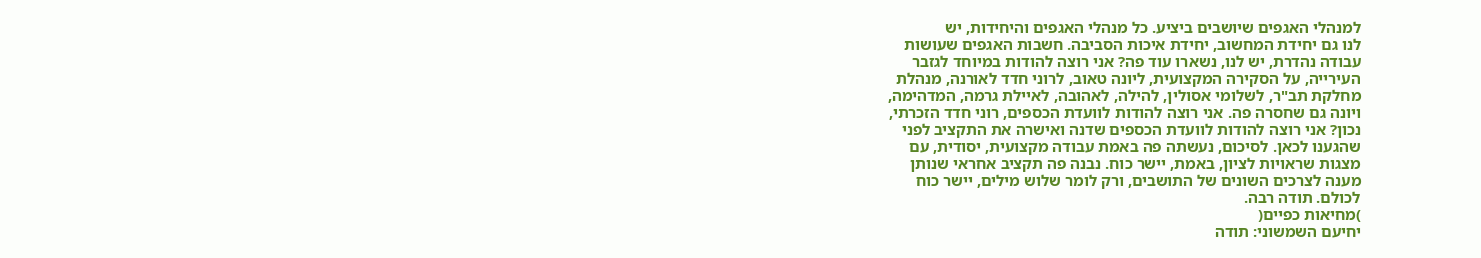למנהלי האגפים שיושבים ביציע. כל מנהלי האגפים והיחידות, יש
לנו גם יחידת המחשוב, יחידת איכות הסביבה. חשבות האגפים שעושות
עבודה נהדרת, יש לנו, נשארו עוד פה? אני רוצה להודות במיוחד לגזבר
העירייה, על הסקירה המקצועית, ליונה טאוב, לרוני חדד לאורנה, מנהלת
מחלקת תב"ר, לשלומי אסולין, להילה, לאהובה, לאיילת גרמה, המדהימה,
ויונה גם שחסרה פה. אני רוצה להודות לוועדת הכספים, רוני חדד הזכרתי,
נכון? אני רוצה להודות לוועדת הכספים שדנה ואישרה את התקציב לפני
שהגענו לכאן. לסיכום, נעשתה פה באמת עבודה מקצועית, יסודית, עם
מצגות שראויות לציון, באמת, יישר כוח. נבנה פה תקציב אחראי שנותן
מענה לצרכים השונים של התושבים, ורק לומר שלוש מילים, יישר כוח
לכולם. תודה רבה.
)מחיאות כפיים(
יחיעם השמשוני: תודה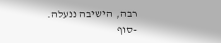רבה, הישיבה ננעלה.
-סוף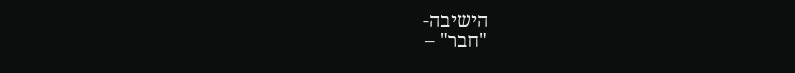הישיבה-
"חבר" –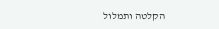הקלטה ותמלול